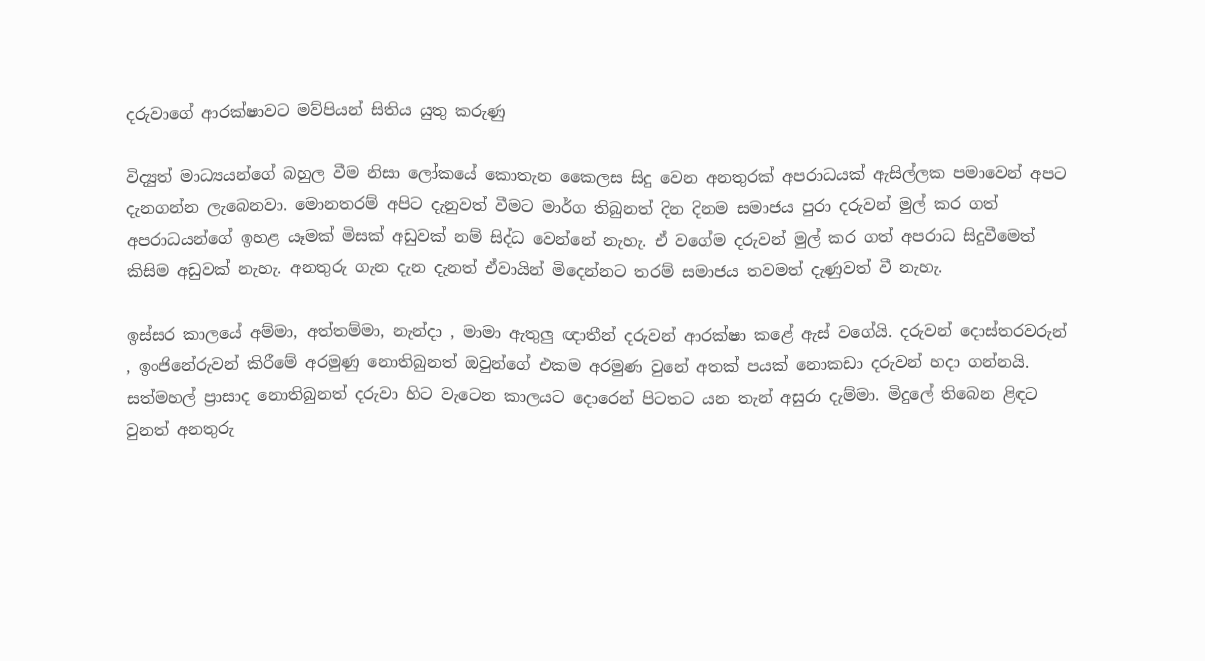දරුවාගේ ආරක්ෂාවට මව්පියන් සිතිය යුතු කරුණු

විද්‍යුත් මාධ්‍යයන්ගේ බහුල වීම නිසා ලෝකයේ කොතැන කෛලස සිදු වෙන අනතුරක් අපරාධයක් ඇසිල්ලක පමාවෙන් අපට දැනගන්න ලැබෙනවා. මොනතරම් අපිට දැනුවත් වීමට මාර්ග තිබුනත් දින දිනම සමාජය පුරා දරුවන් මුල් කර ගත් අපරාධයන්ගේ ඉහළ යෑමක් මිසක් අඩුවක් නම් සිද්ධ වෙන්නේ නැහැ. ඒ වගේම දරුවන් මුල් කර ගත් අපරාධ සිදුවීමෙත් කිසිම අඩුවක් නැහැ. අනතුරු ගැන දැන දැනත් ඒවායින් මිදෙන්නට තරම් සමාජය තවමත් දැණුවත් වී නැහැ.

ඉස්සර කාලයේ අම්මා, අත්තම්මා, නැන්දා , මාමා ඇතුලු ඥාතීන් දරුවන් ආරක්ෂා කළේ ඇස් වගේයි. දරුවන් දොස්තරවරුන් , ඉංජිනේරුවන් කිරීමේ අරමුණු නොතිබුනත් ඔවුන්ගේ එකම අරමුණ වුනේ අතක් පයක් නොකඩා දරුවන් හදා ගන්නයි. සත්මහල් ප්‍රාසාද නොතිබුනත් දරුවා හිට වැටෙන කාලයට දොරෙන් පිටතට යන තැන් අසුරා දැම්මා. මිදුලේ තිබෙන ළිඳට වුනත් අනතුරු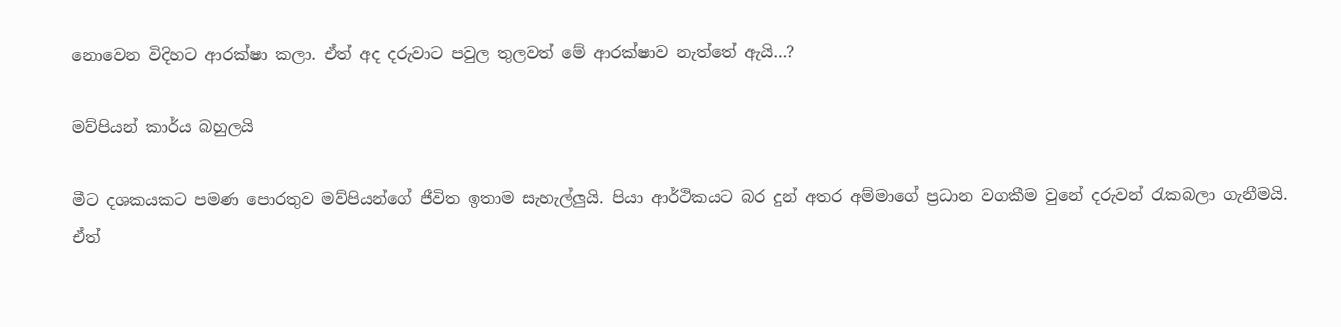නොවෙන විදිහට ආරක්ෂා කලා. ඒත් අද දරුවාට පවුල තුලවත් මේ ආරක්ෂාව නැත්තේ ඇයි…?

මව්පියන් කාර්ය බහුලයි

මීට දශකයකට පමණ පොරතුව මව්පියන්ගේ ජීවිත ඉතාම සැහැල්ලුයි. පියා ආර්ථිකයට බර දුන් අතර අම්මාගේ ප්‍රධාන වගකීම වුනේ දරුවන් රැකබලා ගැනීමයි. ඒත්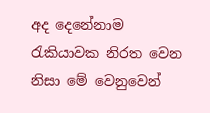අද දෙනේනාම රැකියාවක නිරත වෙන නිසා මේ වෙනුවෙන්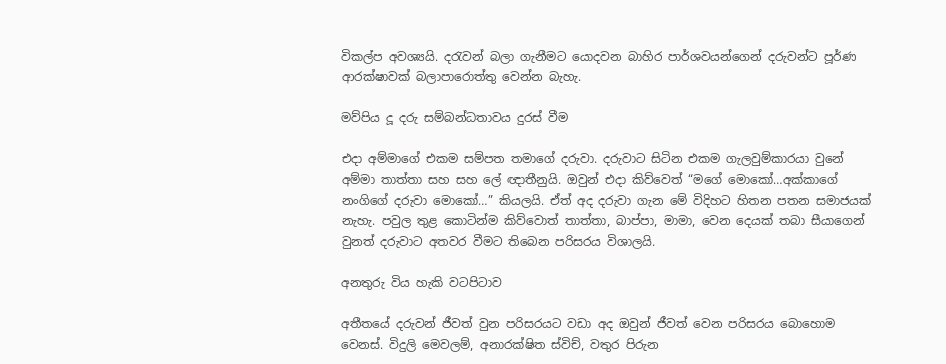විකල්ප අවශ්‍යයි. දරැවන් බලා ගැනීමට යොදවන බාහිර පාර්ශවයන්ගෙන් දරුවන්ට පූර්ණ ආරක්ෂාවක් බලාපාරොත්තු වෙන්න බැහැ.

මව්පිය දූ දරු සම්බන්ධතාවය දුරස් වීම

එදා අම්මාගේ එකම සම්පත තමාගේ දරුවා. දරුවාට සිටින එකම ගැලවුම්කාරයා වුනේ අම්මා තාත්තා සහ සහ ලේ ඥාතීනුයි. ඔවුන් එදා කිව්වෙත් “මගේ මොකෝ…අක්කාගේ නංගිගේ දරුවා මොකෝ…” කියලයි. ඒත් අද දරුවා ගැන මේ විදිහට හිතන පතන සමාජයක් නැහැ. පවුල තුළ කොටින්ම කිව්වොත් තාත්තා, බාප්පා, මාමා, වෙන දෙයක් තබා සීයාගෙන් වුනත් දරුවාට අතවර වීමට තිබෙන පරිසරය විශාලයි.

අනතුරු විය හැකි වටපිටාව

අතීතයේ දරුවන් ජීවත් වුන පරිසරයට වඩා අද ඔවුන් ජීවත් වෙන පරිසරය බොහොම වෙනස්. විදුලි මෙවලම්, අනාරක්ෂිත ස්විච්, වතුර පිරුන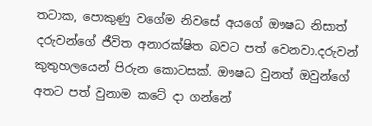තටාක, පොකුණු වගේම නිවසේ අයගේ ඖෂධ නිසාත් දරුවන්ගේ ජීවිත අනාරක්ෂිත බවට පත් වෙනවා.දරුවන් කුතුහලයෙන් පිරුන කොටසක්. ඖෂධ වුනත් ඔවුන්ගේ අතට පත් වුනාම කටේ දා ගන්නේ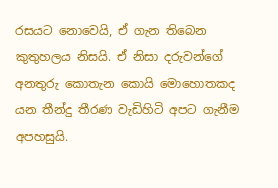රසයට නොවෙයි, ඒ ගැන තිබෙන කුතුහලය නිසයි. ඒ නිසා දරුවන්ගේ අනතුරු කොතැන කොයි මොහොතකද යන තීන්දු තීරණ වැඩිහිටි අපට ගැනීම අපහසුයි.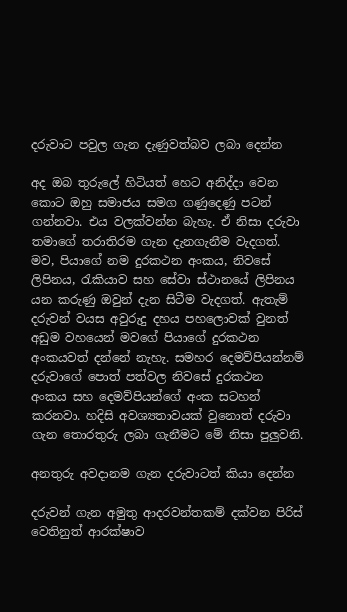දරුවාට පවුල ගැන දැණුවත්බව ලබා දෙන්න

අද ඔබ තුරුලේ හිටියත් හෙට අනිද්දා වෙන කොට ඔහු සමාජය සමග ගණුදෙණු පටන් ගන්නවා. එය වලක්වන්න බැහැ. ඒ නිසා දරුවා තමාගේ තරාතිරම ගැන දැනගැනීම වැදගත්. මව, පියාගේ නම දුරකථන අංකය, නිවසේ ලිපිනය, රැකියාව සහ සේවා ස්ථානයේ ලිපිනය යන කරුණු ඔවුන් දැන සිටීම වැදගත්. ඇතැම් දරුවන් වයස අවුරුදු දහය පහලොවක් වුනත් අඩුම වහයෙන් මව‍ගේ පියාගේ දුරකථන අංකයවත් දන්නේ නැහැ. සමහර දෙමව්පියන්නම් දරුවාගේ පොත් පත්වල නිවසේ දුරකථන අංකය සහ දෙමව්පියන්ගේ අංක සටහන් කරනවා. හදිසි අවශ්‍යතාවයක් වුනොත් දරුවා ගැන තොරතුරු ලබා ගැනීමට මේ නිසා පුලුවනි.

අනතුරු අවදානම ගැන දරුවාටත් කියා දෙන්න

දරුවන් ගැන අමුතු ආදරවන්තකම් දක්වන පිරිස් වෙතිනුත් ආරක්ෂාව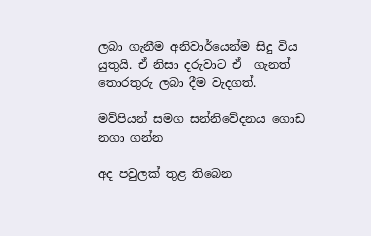ලබා ගැනීම අනිවාර්යෙන්ම සිදු විය යුතුයි. ඒ නිසා දරුවාට ඒ  ගැනත් තොරතුරු ලබා දීම වැදගත්.

මව්පියන් සමග සන්නිවේදනය ගොඩ නගා ගන්න

අද පවුලක් තුළ තිබෙන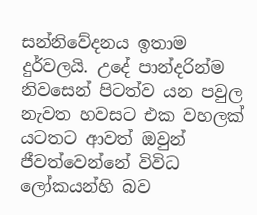සන්නිවේදනය ඉතාම දුර්වලයි. උදේ පාන්දරින්ම නිවසෙන් පිටත්ව යන පවුල නැවත හවසට එක වහලක් යටතට ආවත් ඔවුන් ජීවත්වෙන්නේ විවිධ ලෝකයන්හි බව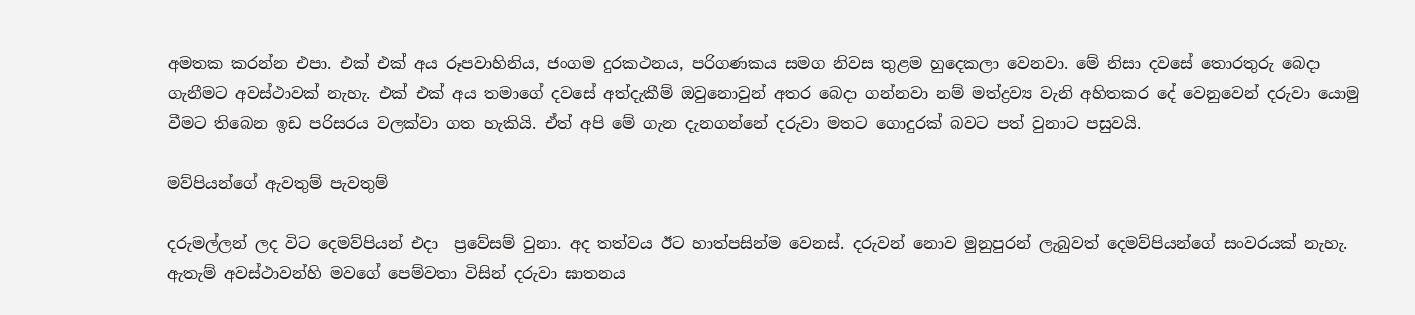අමතක කරන්න එපා. එක් එක් අය රූපවාහිනිය, ජංගම දුරකථනය, පරිගණකය සමග නිවස තුළම හුදෙකලා වෙනවා. මේ නිසා දවසේ තොරතුරු බෙදා ගැනීමට අවස්ථාවක් නැහැ. එක් එක් අය තමාගේ දවසේ අත්දැකීම් ඔවුනොවුන් අතර බෙදා ගන්නවා නම් මත්ද්‍රව්‍ය වැනි අහිතකර දේ වෙනුවෙන් දරුවා යොමු වීමට තිබෙන ඉඩ පරිසරය වලක්වා ගත හැකියි. ඒත් අපි මේ ගැන දැනගන්නේ දරුවා මතට ගොදුරක් බවට පත් වුනාට පසුවයි.

මව්පියන්ගේ ඇවතුම් පැවතුම්

දරුමල්ලන් ලද විට දෙමව්පියන් එදා  ප්‍රවේසම් වුනා. අද තත්වය ඊට හාත්පසින්ම වෙනස්. දරුවන් නොව මුනුපුරන් ලැබුවත් දෙමව්පියන්ගේ සංවරයක් නැහැ. ඇතැම් අවස්ථාවන්හි මවගේ පෙම්වතා විසින් දරුවා ඝාතනය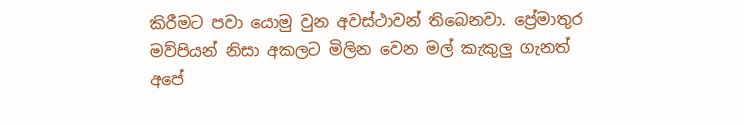කිරීමට පවා යොමු වුන අවස්ථාවන් තිබෙනවා. ප්‍රේමාතුර මව්පියන් නිසා අකලට මිලින වෙන මල් කැකුලු ගැනත් අපේ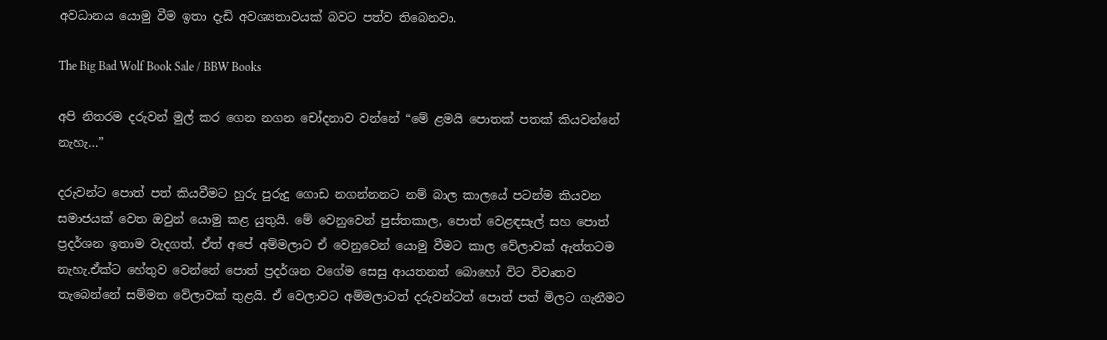අවධානය යොමු වීම ඉතා දැඩි අවශ්‍යතාවයක් බවට පත්ව තිබෙනවා.

The Big Bad Wolf Book Sale / BBW Books

අපි නිතරම දරුවන් මුල් කර ගෙන නගන චෝදනාව වන්නේ “මේ ළමයි පොතක් පතක් කියවන්නේ නැහැ…”

දරුවන්ට පොත් පත් කියවීමට හුරු පුරුදු ගොඩ නගන්නනට නම් බාල කාලයේ පටන්ම කියවන සමාජයක් වෙත ඔවුන් යොමු කළ යුතුයි. මේ වෙනුවෙන් පුස්තකාල, පොත් වෙළඳසැල් සහ පොත් ප්‍රදර්ශන ඉතාම වැදගත්. ඒත් අපේ අම්මලාට ඒ වෙනුවෙන් යොමු වීමට කාල වේලාවක් ඇත්තටම නැහැ.ඒක්ට හේතුව වෙන්නේ පොත් ප්‍රදර්ශන වගේම සෙසු ආයතනත් බොහෝ විට විවෘතව තැබෙන්නේ සම්මත වේලාවක් තුළයි. ඒ වෙලාවට අම්මලාටත් දරුවන්ටත් පොත් පත් මිලට ගැනීමට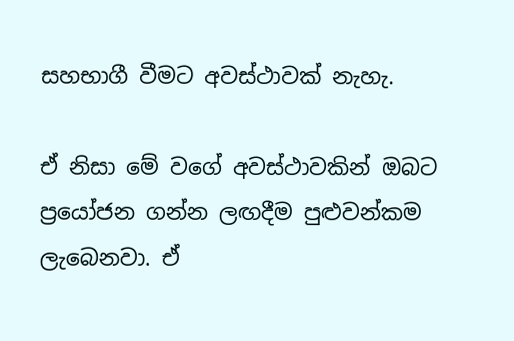සහභාගී වීමට අවස්ථාවක් නැහැ.

ඒ නිසා මේ වගේ අවස්ථාවකින් ඔබට ප්‍රයෝජන ගන්න ලඟදීම පුළුවන්කම ලැබෙනවා. ඒ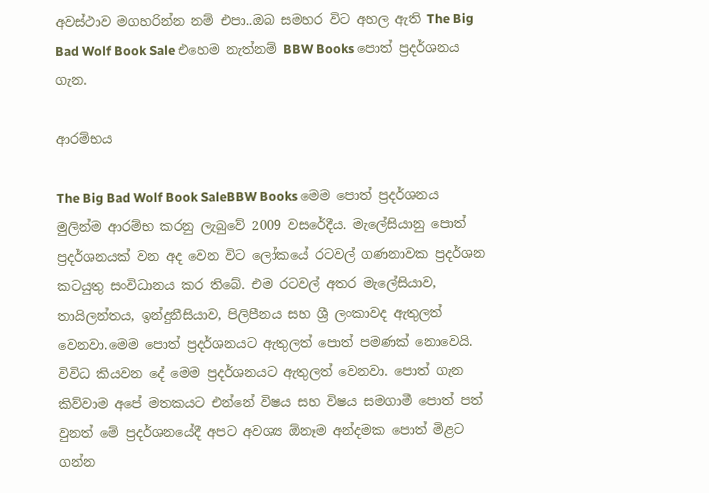අවස්ථාව මගහරින්න නම් එපා..ඔබ සමහර විට අහල ඇති The Big Bad Wolf Book Sale එහෙම නැත්නම් BBW Books පොත් ප්‍රදර්ශනය ගැන.

ආරම්භය

The Big Bad Wolf Book SaleBBW Books මෙම පොත් ප්‍රදර්ශනය මුලින්ම ආරම්භ කරනු ලැබුවේ 2009 වසරේදීය. මැලේසියානු පොත් ප්‍රදර්ශනයක් වන අද වෙන විට ලෝකයේ රටවල් ගණනාවක ප්‍රදර්ශන කටයුතු සංවිධානය කර තිබේ. එම රටවල් අතර මැලේසියාව, තායිලන්තය, ඉන්දුනීසියාව, පිලිපීනය සහ ශ්‍රී ලංකාවද ඇතුලත් වෙනවා.මෙම පොත් ප්‍රදර්ශනයට ඇතුලත් පොත් පමණක් නොවෙයි. විවිධ කියවන දේ මෙම ප්‍රදර්ශනයට ඇතුලත් වෙනවා. පොත් ගැන කිව්වාම අපේ මතකයට එන්නේ විෂය සහ විෂය සමගාමී පොත් පත් වුනත් මේ ප්‍රදර්ශනයේදී අපට අවශ්‍ය ඕනෑම අන්දමක පොත් මිළට ගන්න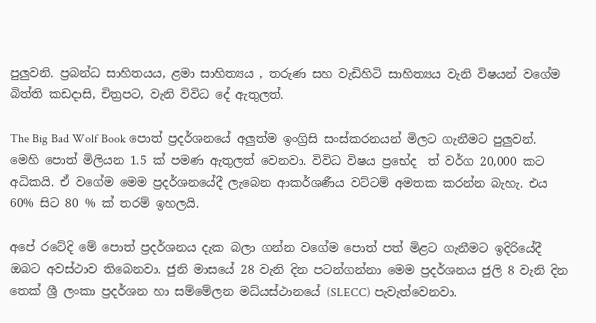පුලුවනි. ප්‍රබන්ධ සාහිතයය, ළමා සාහිත්‍යය , තරුණ සහ වැඩිහිටි සාහිත්‍යය වැනි විෂයන් වගේම බිත්ති කඩදාසි, චිත්‍රපට, වැනි විවිධ දේ ඇතුලත්.

The Big Bad Wolf Book පොත් ප්‍රදර්ශනයේ අලුත්ම ඉංග්‍රිසි සංස්කරනයන් මිලට ගැනීමට පුලුවන්. මෙහි පොත් මිලියන 1.5 ක් පමණ ඇතුලත් වෙනවා. විවිධ විෂය ප්‍රභේද  ත් වර්ග 20,000 කට අධිකයි. ඒ වගේම මෙම ප්‍රදර්ශනයේදී ලැබෙන ආකර්ශණීය වට්ටම් අමතක කරන්න බැහැ. එය 60% සිට 80 % ක් තරම් ඉහලයි.

අපේ රටේදි මේ පොත් ප්‍රදර්ශනය දැක බලා ගන්න වගේම පොත් පත් මිළට ගැනීමට ඉදිරියේදී ඔබට අවස්ථාව තිබෙනවා. ජුනි මාසයේ 28 වැනි දින පටන්ගන්නා මෙම ප්‍රදර්ශනය ජුලි 8 වැනි දින තෙක් ශ්‍රී ලංකා ප්‍රදර්ශන හා සම්මේලන මධ්යස්ථානයේ (SLECC) පැවැත්වෙනවා.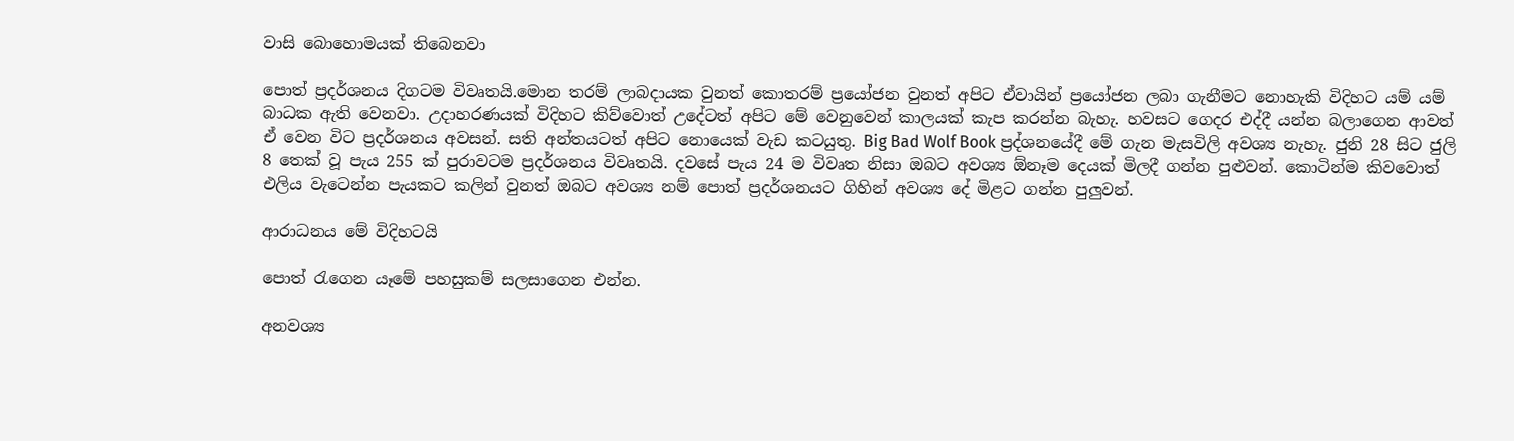වාසි බොහොමයක් තිබෙනවා

පොත් ප්‍රදර්ශනය දිගටම විවෘතයි.මොන තරම් ලාබදායක වුනත් කොතරම් ප්‍රයෝජන වුනත් අ‍පිට ඒවායින් ප්‍රයෝජන ලබා ගැනීමට නොහැකි විදිහට යම් යම් බාධක ඇති වෙනවා. උදාහරණයක් විදිහට කිව්වොත් උදේටත් අපිට මේ වෙනුවෙන් කාලයක් කැප කරන්න බැහැ. හවසට ගෙදර එද්දී යන්න බලාගෙන ආ‍වත් ඒ වෙන විට ප්‍රදර්ශනය අවසන්. සති අන්තයටත් අපිට නොයෙක් වැඩ කටයුතු. Big Bad Wolf Book ප්‍රද්ශනයේදී මේ ගැන මැසවිලි අවශ්‍ය නැහැ. ජුනි 28 සිට ජුලි 8 තෙක් වූ පැය 255 ක් පුරාවටම ප්‍රදර්ශනය විවෘතයි. දවසේ පැය 24 ම විවෘත නිසා ඔබට අවශ්‍ය ඕනෑම දෙයක් මිලදී ගන්න පුළුවන්. කොටින්ම කිවවොත් එලිය වැටෙන්න පැයකට කලින් වුනත් ඔබට අවශ්‍ය නම් පොත් ප්‍රදර්ශනයට ගිහින් අවශ්‍ය දේ මිළට ගන්න පුලුවන්.

ආරාධනය මේ විදිහටයි

පොත් රැගෙන යෑමේ පහසුකම් සලසාගෙන එන්න.

අනවශ්‍ය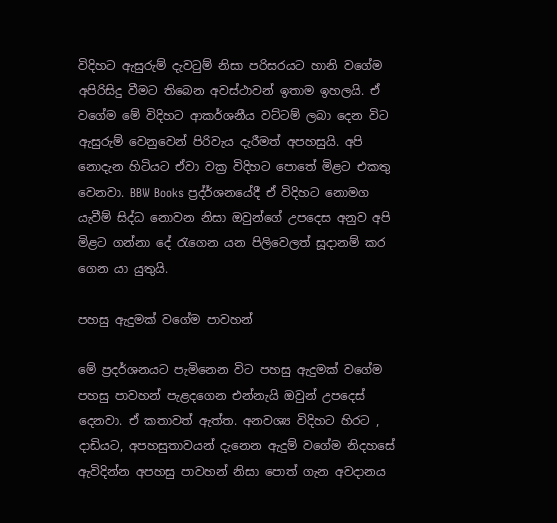විදිහට ඇසුරුම් දැවටුම් නිසා පරිසරයට හානි වගේම අපිරිසිදු වීමට තිබෙන අවස්ථාවන් ඉතාම ඉහලයි. ඒ වගේම මේ විදිහට ආකර්ශනීය වට්ටම් ලබා දෙන විට ඇසුරුම් වෙනුවෙන් පිරිවැය දැරීමත් අපහසුයි. අපි නොදැන හිටියට ඒවා වක්‍ර විදිහට පොතේ මිළට එකතු වෙනවා. BBW Books ප්‍රද්ර්ශනයේදී ඒ විදිහට නොමග යැවීම් සිද්ධ නොවන නිසා ඔවුන්ගේ උපදෙස අනුව අපි මිළට ගන්නා දේ රැගෙන යන පිලිවෙලත් සූදානම් කර ගෙන යා යුතුයි.

පහසු ඇදුමක් වගේම පාවහන්

මේ ප්‍රදර්ශනයට පැමිනෙන විට පහසු ඇදුමක් වගේම පහසු පාවහන් පැළදගෙන එන්නැයි ඔවුන් උපදෙස් දෙනවා. ඒ කතාවත් ඇත්ත. අනවශ්‍ය විදිහට හිරට , දාඩියට, අපහසුතාවයන් දැනෙන ඇදුම් වගේම නිදහසේ ඇවිදින්න අපහසු පාවහන් නිසා පොත් ගැන අවදානය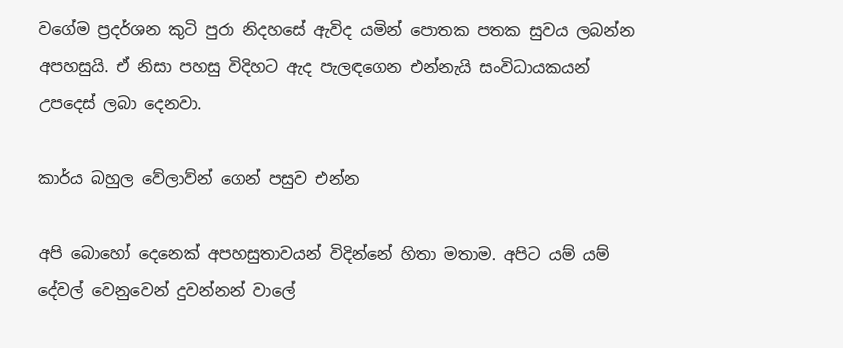වගේම ප්‍රදර්ශන කුටි පුරා නිදහසේ ඇවිද යමින් පොතක පතක සුවය ලබන්න අපහසුයි. ඒ නිසා පහසු විදිහට ඇද පැලඳගෙන එන්නැයි සංවිධායකයන් උපදෙස් ලබා දෙනවා.

කාර්ය බහුල වේලාව්න් ගෙන් පසුව එන්න

අපි බොහෝ දෙනෙක් අපහසුතාවයන් විදින්නේ හිතා මතාම. අපිට යම් යම් දේවල් වෙනුවෙන් දුවන්නන් වාලේ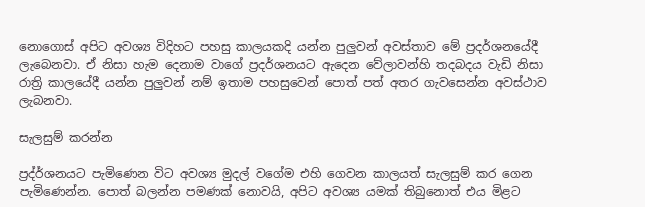නොගොස් අපිට අවශ්‍ය විදිහට පහසු කාලයකදි යන්න පුලුවන් අවස්තාව මේ ප්‍රදර්ශනයේදී ලැබෙනවා. ඒ නිසා හැම දෙනාම වාගේ ප්‍රදර්ශනයට ඇදෙන වේලාවන්හි තදබදය වැඩි නිසා රාත්‍රි කාලයේදී යන්න පුලුවන් නම් ඉතාම පහසුවෙන් පොත් පත් අතර ගැවසෙන්න අවස්ථාව ලැබනවා.

සැලසුම් කරන්න

ප්‍රද්ර්ශනයට පැමිණෙන විට අවශ්‍ය මුදල් වගේම එහි ගෙවන කාලයත් සැලසුම් කර ගෙන පැමිණෙන්න. පොත් බලන්න පමණක් නොවයි, අපිට අවශ්‍ය යමක් තිබුනොත් එය මිළට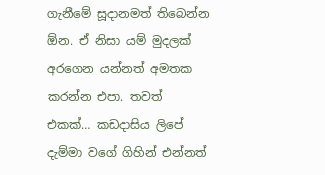ගැනීමේ සූදානමත් තිබෙන්න ඕන. ඒ නිසා යම් මුදලක් අරගෙන යන්නත් අමතක කරන්න එපා. තවත් එකක්… කඩදාසිය ලිපේ දැම්මා වගේ ගිහින් එන්නත්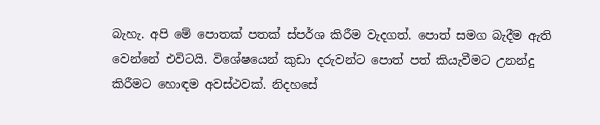බැහැ. අපි මේ පොතක් පතක් ස්පර්ශ කිරීම වැදගත්. පොත් සමග බැදීම ඇති වෙන්නේ එවිටයි. විශේෂයෙන් කුඩා දරුවන්ට පොත් පත් කියැවීමට උනන්දු කිරීමට හොඳම අවස්ථවක්. නිදහසේ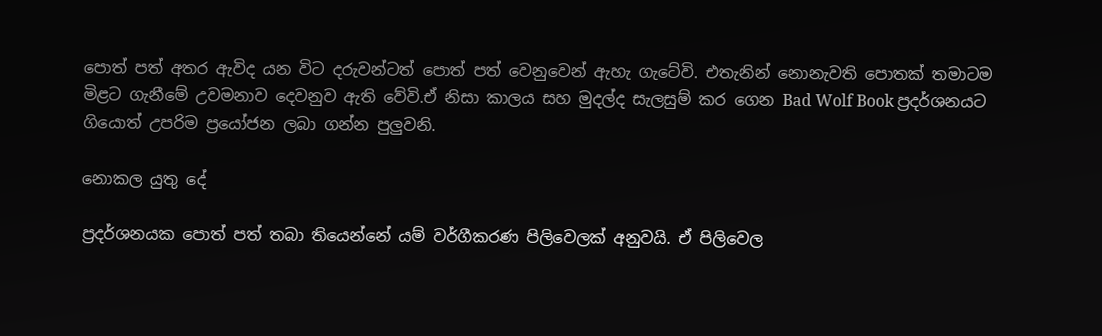පොත් පත් අතර ඇවිද යන විට දරුවන්ටත් පොත් පත් වෙනුවෙන් ඇහැ ගැටේවි. එතැනින් නොනැවති පොතක් තමාටම මිළට ගැනීමේ උවමනාව දෙවනුව ඇති වේවි.ඒ නිසා කාලය සහ මුදල්ද සැලසුම් කර ගෙන Bad Wolf Book ප්‍රදර්ශනයට ගියොත් උපරිම ප්‍රයෝජන ලබා ගන්න පුලුවනි.

නොකල යුතු දේ

ප්‍රදර්ශනයක පොත් පත් තබා තියෙන්නේ යම් වර්ගීකරණ පිලිවෙලක් අනුවයි. ඒ පිලිවෙල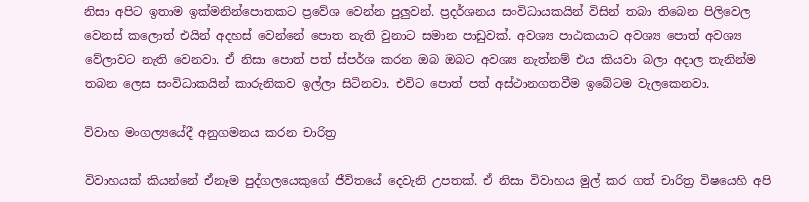නිසා අපිට ඉතාම ඉක්මනින්පොතකට ප්‍රවේශ වෙන්න පුලුවන්. ප්‍රදර්ශනය සංවිධායකයින් විසින් තබා තිබෙන පිලිවෙල වෙනස් කලොත් එයින් අදහස් වෙන්නේ පොත නැති වුනාට සමාන පාඩුවක්. අවශ්‍ය පාඨකයාට අවශ්‍ය පොත් අවශ්‍ය වේලාවට නැති වෙනවා. ඒ නිසා පොත් පත් ස්පර්ශ කරන ඔබ ඔබට අවශ්‍ය නැත්නම් එය කියවා බලා අදාල තැනින්ම තබන ලෙස සංවිධාකයින් කාරුනිකව ඉල්ලා සිටිනවා. එවිට පොත් පත් අස්ථානගතවීම ඉබේටම වැලකෙනවා.

විවාහ මංගල්‍යයේදී අනුගමනය කරන චාරිත්‍ර

විවාහයක් කියන්නේ ඒනෑම පුද්ගලයෙකුගේ ජීවිතයේ දෙවැනි උපතක්. ඒ නිසා විවාහය මුල් කර ගත් චාරිත්‍ර විෂයෙහි අපි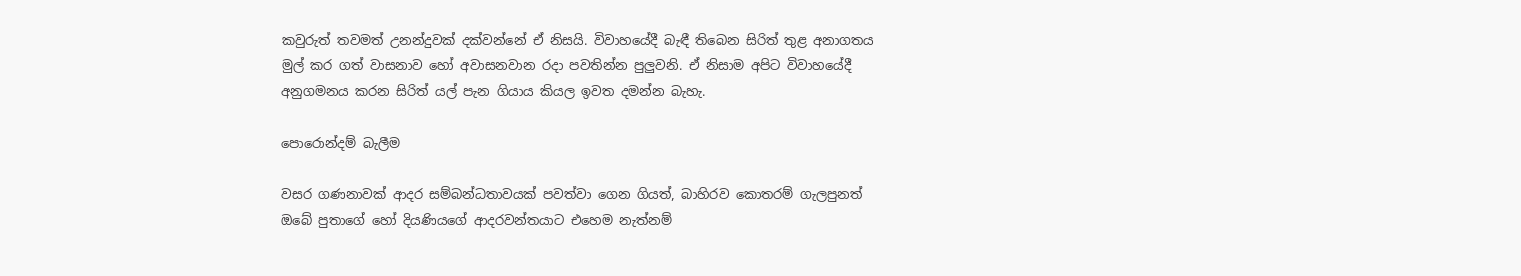කවුරුත් තවමත් උනන්දුවක් දක්වන්නේ ඒ නිසයි. විවාහයේදී බැඳී තිබෙන සිරිත් තුළ අනාගතය මුල් කර ගත් වාසනාව හෝ අවාසනවාන රදා පවතින්න පුලුවනි. ඒ නිසාම අපිට විවාහයේදී අනුගමනය කරන සිරිත් යල් පැන ගියාය කියල ඉවත දමන්න බැහැ.

පොරොන්දම් බැලීම

වසර ගණනාවක් ආදර සම්බන්ධතාවයක් පවත්වා ගෙන ගියත්, බාහිරව කොතරම් ගැලපුනත් ඔබේ පුතාගේ හෝ දියණියගේ ආදරවන්තයාට එහෙම නැත්නම්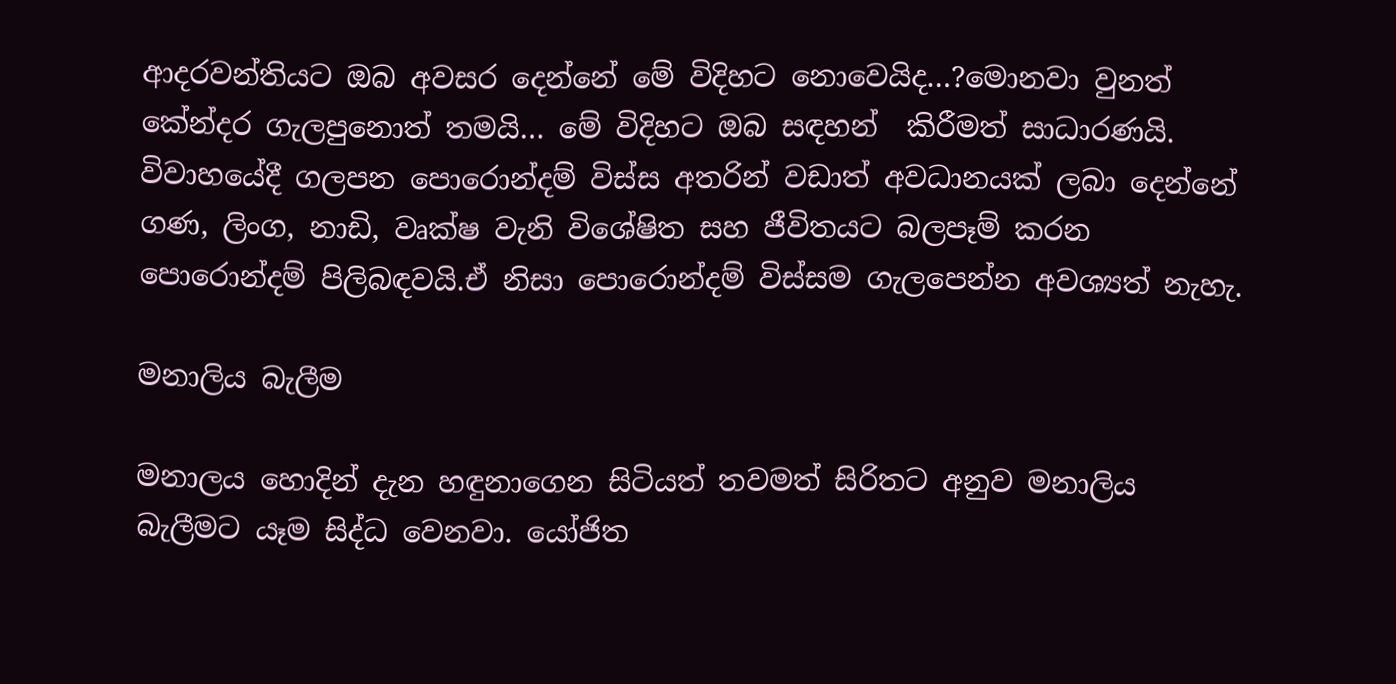ආදරවන්තියට ඔබ අවසර දෙන්නේ මේ විදිහට නොවෙයිද…?මොනවා වුනත් කේන්දර ගැලපුනොත් තමයි… මේ විදිහට ඔබ සඳහන්  කිරීමත් සාධාරණයි. විවාහයේදී ගලපන පොරොන්දම් විස්ස අතරින් වඩාත් අවධානයක් ලබා දෙන්නේ ගණ, ලිංග, නාඩි, වෘක්ෂ වැනි විශේෂිත සහ ජීවිතයට බලපෑම් කරන පොරොන්දම් පිලිබඳවයි.ඒ නිසා පොරොන්දම් විස්සම ‍ගැලපෙන්න අවශ්‍යත් නැහැ.

මනාලිය බැලීම

මනාලය හොදින් දැන හඳුනාගෙන සිටියත් තවමත් සිරිතට අනුව මනාලිය බැලීමට යෑම සිද්ධ වෙනවා. යෝජිත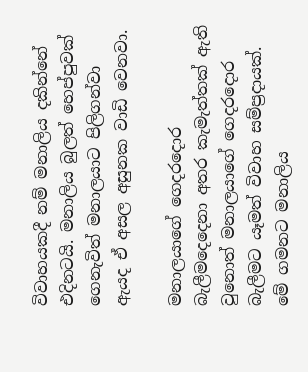විවාහයකදී නම් මනාලිය දකින්නේ එදිනටයි. මනාලිය බුලත් හෙප්පුවක් ගෙනැවිත් මනාලයාට පිලිගන්වා ඇයද ඒ අසල අසුනක වාඩි වෙනවා.

මනාලයාගේ ගෙදරදොර බැලීමදෙදෙනා අතර කැමැත්තක් ඇති වුනොත් මනාලයාගේ ගෙදරදොර බැලීමට යෑමත් විවාහ සම්ප්‍රදායක්. මේ ගමනට මනාලිය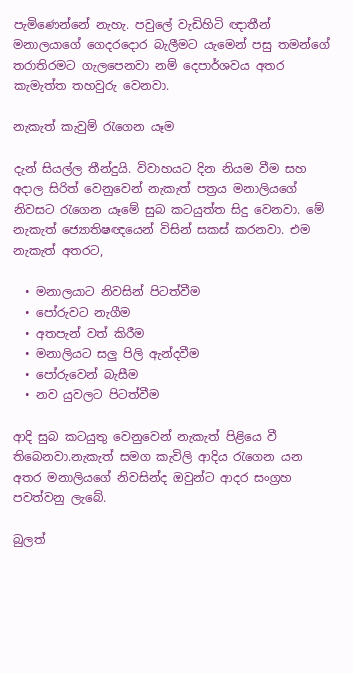පැමිණෙන්නේ නැහැ. පවුලේ වැඩිහිටි ඥාතීන් මනාල‍යාගේ ගෙදරදොර බැලීමට යැමෙන් පසු තමන්ගේ තරාතිරමට ගැලපෙනවා නම් දෙපාර්ශවය අතර කැමැත්ත තහවුරු වෙනවා.

නැකැත් කැවුම් රැගෙන යෑම

දැන් සියල්ල තීන්දුයි. විවාහයට දින නියම වීම සහ අදාල සිරිත් වෙනුවෙන් නැකැත් පත්‍රය මනාලියගේ නිවසට රැගෙන යෑමේ සුබ කටයුත්ත සිදු වෙනවා. මේ නැකැත් ජ්‍යොතිෂඥයෙන් විසින් සකස් කරනවා. එම නැකැත් අතරට,

  • මනාලයාට නිවසින් පිටත්වීම
  • පෝරුවට නැගීම
  • අතපැන් වත් කිරීම
  • මනාලියට සලු පිලි ඇන්දවීම
  • පෝරුවෙන් බැසීම
  • නව යුවලට පිටත්වීම

ආදි සුබ කටයුතු වෙනුවෙන් නැකැත් පිළියෙ වී තිබෙනවා.නැකැත් සමග කැවිලි ආදිය රැගෙන යන අතර මනාලියගේ නිවසින්ද ඔවුන්ට ආදර සංග්‍රහ පවත්වනු ලැබේ.

බුලත්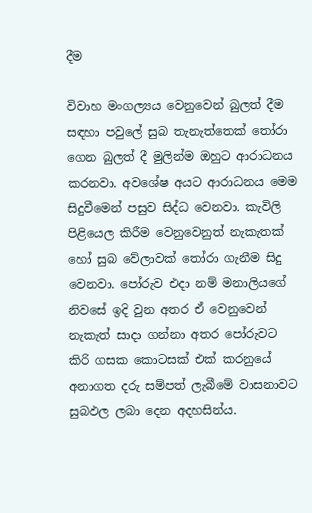දීම

විවාහ මංගල්‍යය වෙනුවෙන් බුලත් දීම සඳහා පවුලේ සුබ තැනැත්තෙක් තෝරා ගෙන බුලත් දී මුලින්ම ඔහුට ආරාධනය කරනවා. අවශේෂ අයට ආරාධනය මෙම සිදුවීමෙන් පසුව සිද්ධ වෙනවා. කැවිලි පිළියෙල කිරීම වෙනුවෙනුත් නැකැතක් හෝ සුබ වේලාවක් තෝරා ගැනීම සිදු වෙනවා. පෝරුව එදා නම් මනාලියගේ නිවසේ ඉදි වුන අතර ඒ වෙනුවෙන් නැකැත් සාදා ගන්නා අතර පෝරුවට කිරි ගසක කොටසක් එක් කරනුයේ අනාගත දරු සම්පත් ලැබීමේ වාසනාවට සුබඵල ලබා දෙන අදහසින්ය.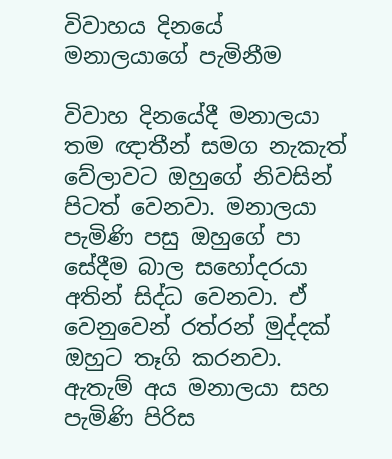විවාහය දිනයේ මනාලයාගේ පැමිනීම

විවාහ දිනයේදී මනාලයා තම ඥාතීන් සමග නැකැත් වේලාවට ඔහුගේ නිවසින් පිටත් වෙනවා. මනාලයා පැමිණි පසු ඔහුගේ පා සේදීම බාල සහෝදරයා අතින් සිද්ධ වෙනවා. ඒ වෙනුවෙන් රත්රන් මුද්දක් ඔහුට තෑගි කරනවා. ඇතැම් අය මනාලයා සහ පැමිණි පිරිස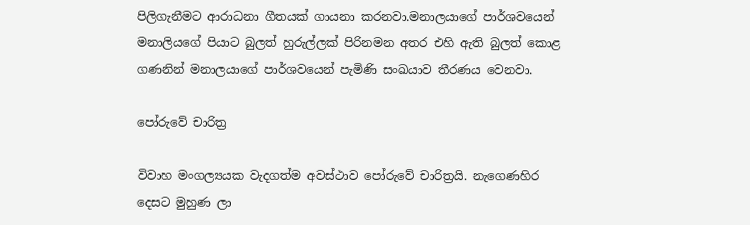පිලිගැනීමට ආරාධනා ගීතයක් ගායනා කරනවා.මනාලයාගේ පාර්ශවයෙන් මනාලියගේ පියාට බුලත් හුරුල්ලක් පිරිනමන අතර එහි ඇති බුලත් කොළ ගණනින් මනාලයාගේ පාර්ශවයෙන් පැමිණි සංඛයාව තීරණය වෙනවා.

පෝරුවේ චාරිත්‍ර

විවාහ මංගල්‍යයක වැදගත්ම අවස්ථාව පෝරුවේ චාරිත්‍රයි. නැගෙණහිර දෙසට මුහුණ ලා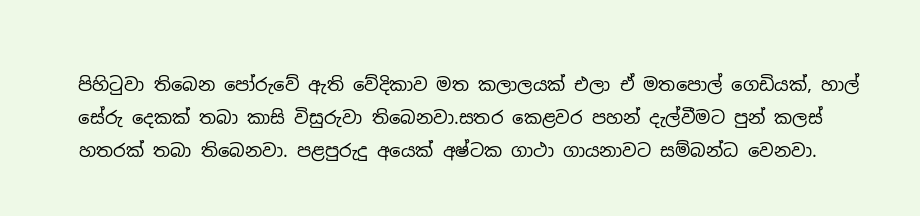පිහිටුවා තිබෙන පෝරුවේ ඇති වේදිකාව මත කලාලයක් එලා ඒ මතපොල් ගෙඩියක්, හාල් සේරු දෙකක් තබා කාසි විසුරුවා තිබෙනවා.සතර කෙළවර පහන් දැල්වීමට පුන් කලස් හතරක් තබා තිබෙනවා. පළපුරුදු අයෙක් අෂ්ටක ගාථා ගායනාවට සම්බන්ධ වෙනවා.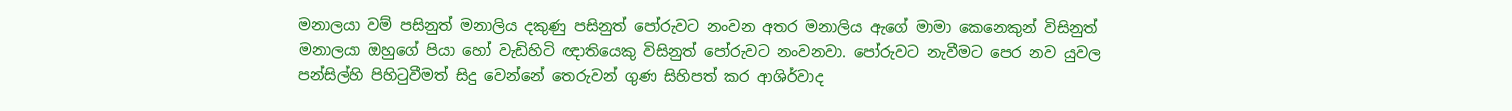මනාලයා වම් පසිනුත් මනාලිය දකුණු පසිනුත් පෝරුවට නංවන අතර මනාලිය ඇගේ මාමා කෙනෙකුන් විසිනුත් මනාලයා ඔහුගේ පියා හෝ වැඩිහිටි ඥාතියෙකු විසිනුත් පෝරුවට නංවනවා. පෝරුවට නැවීමට පෙර නව යුවල පන්සිල්හි පිහිටුවීමත් සිදු වෙන්නේ තෙරුවන් ගුණ සිහිපත් කර ආශිර්වාද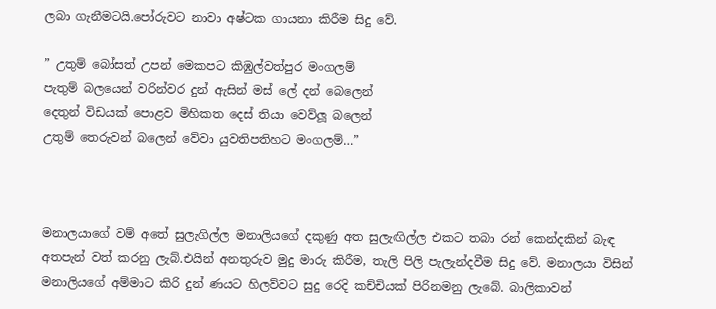ලබා ගැනීමටයි.පෝරුවට නාවා අෂ්ටක ගායනා කිරීම සිදු වේ.

” උතුම් බෝසත් උපන් මෙකපට කිඹුල්වත්පුර මංගලම්
පැතුම් බලයෙන් වරින්වර දුන් ඇසින් මස් ලේ දන් බෙලෙන්
දෙතුන් විඩයක් පොළව මිහිකත දෙස් තියා වෙව්ලූ බලෙන්
උතුම් තෙරුවන් බලෙන් වේවා යුවතිපතිහට මංගලම්…”



මනාලයාගේ වම් අතේ සුලැගිල්ල මනාලියගේ දකුණු අත සුලැඟිල්ල එකට තබා රන් කෙන්දකින් බැඳ අතපැන් වත් කරනු ලැබ්.එයින් අනතුරුව මුදු මාරු කිරීම, තැලි පිලි පැලැන්දවීම සිදු වේ. මනාලයා විසින් මනාලියගේ අම්මාට කිරි දුන් ණයට හිලව්වට සුදු රෙදි කච්චියක් පිරිනමනු ලැබේ. බාලිකාවන්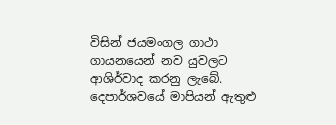විසින් ජයමංගල ගාථා ගායනයෙන් නව යුවලට ආශිර්වාද කරනු ලැබේ. දෙපාර්ශවයේ මාපියන් ඇතුළු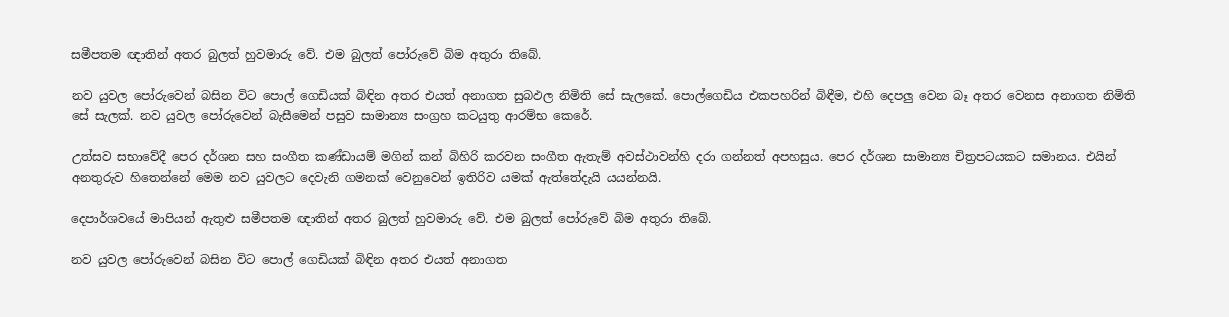සමීපතම ඥාතින් අතර බුලත් හුවමාරු වේ. එම බුලත් පෝරුවේ බිම අතුරා තිබේ.

නව යුවල පෝරුවෙන් බසින විට පොල් ගෙඩියක් බිඳින අතර එයත් අනාගත සුබඵල නිමිති සේ සැලකේ. පොල්ගෙඩිය එකපහරින් බිඳීම, එහි දෙපලු වෙන බෑ අතර වෙනස අනාගත නිමිති සේ සැලක්. නව යුවල පෝරුවෙන් බැසීමෙන් පසුව සාමාන්‍ය සංග්‍රහ කටයුතු ආරම්භ කෙරේ.

උත්සව සභාවේදී පෙර දර්ශන සහ සංගීත කණ්ඩායම් මගින් කන් බිහිරි කරවන සංගීත ඇතැම් අවස්ථාවන්හි දරා ගන්නත් අපහසුය. පෙර දර්ශන සාමාන්‍ය චිත්‍රපටයකට සමානය. එයින් අනතුරුව හිතෙන්නේ මෙම නව යුවලට දෙවැනි ගමනක් වෙනුවෙන් ඉතිරිව යමක් ඇත්තේදැයි යයන්නයි.

දෙපාර්ශවයේ මාපියන් ඇතුළු සමීපතම ඥාතින් අතර බුලත් හුවමාරු වේ. එම බුලත් පෝරුවේ බිම අතුරා තිබේ.

නව යුවල පෝරුවෙන් බසින විට පොල් ගෙඩියක් බිඳින අතර එයත් අනාගත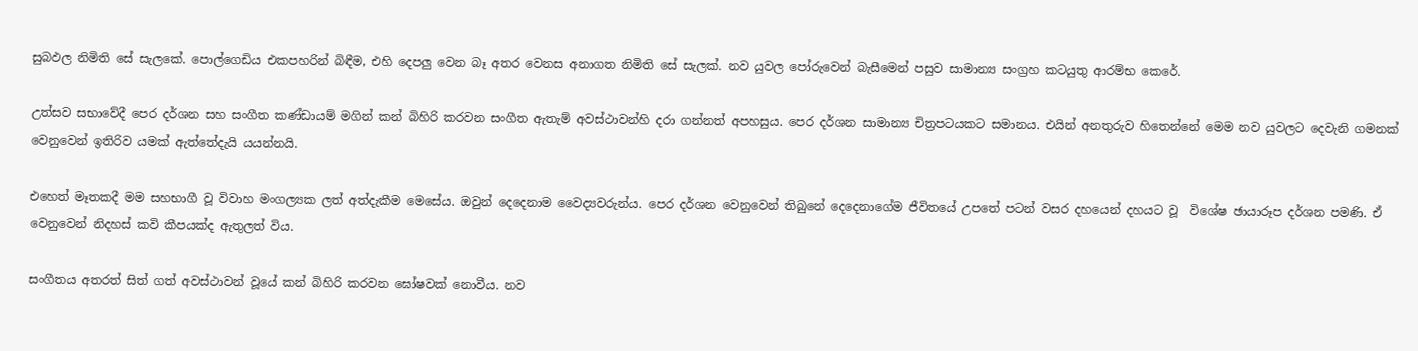සුබඵල නිමිති සේ සැලකේ. පොල්ගෙඩිය එකපහරින් බිඳීම, එහි දෙපලු වෙන බෑ අතර වෙනස අනාගත නිමිති සේ සැලක්. නව යුවල පෝරුවෙන් බැසීමෙන් පසුව සාමාන්‍ය සංග්‍රහ කටයුතු ආරම්භ කෙරේ.

උත්සව සභාවේදී පෙර දර්ශන සහ සංගීත කණ්ඩායම් මගින් කන් බිහිරි කරවන සංගීත ඇතැම් අවස්ථාවන්හි දරා ගන්නත් අපහසුය. පෙර දර්ශන සාමාන්‍ය චිත්‍රපටයකට සමානය. එයින් අනතුරුව හිතෙන්නේ මෙම නව යුවලට දෙවැනි ගමනක් වෙනුවෙන් ඉතිරිව යමක් ඇත්තේදැයි යයන්නයි.

එහෙත් මෑතකදී මම සහභාගී වූ විවාහ මංගල්‍යක ලත් අත්දැකීම මෙසේය. ඔවුන් දෙදෙනාම වෛද්‍යවරුන්ය. පෙර දර්ශන වෙනුවෙන් තිබුනේ දෙදෙනාගේම ජීවිතයේ උපතේ පටන් වසර දහයෙන් දහයට වූ  විශේෂ ඡායාරූප දර්ශන පමණි. ඒ වෙනුවෙන් නිදහස් කවි කීපයක්ද ඇතුලත් විය.

සංගීතය අතරත් සිත් ගත් අවස්ථාවන් වූයේ කන් බිහිරි කරවන ඝෝෂවක් නොවීය. නව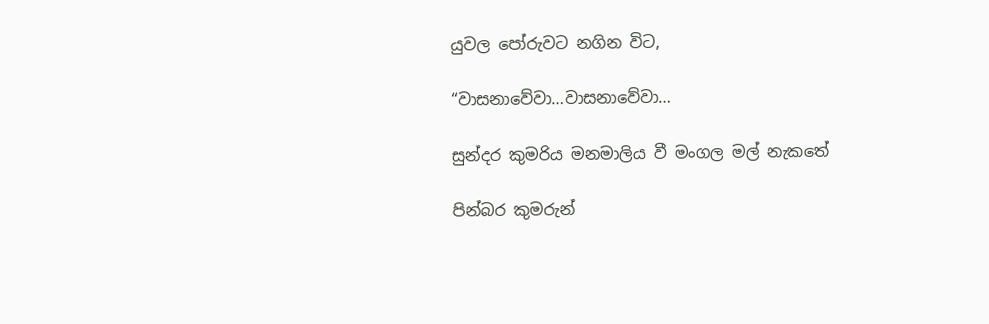යුවල පෝරුවට නගින විට,

“වාසනාවේවා…වාසනාවේවා…

සුන්දර කුමරිය මනමාලිය වී මංගල මල් නැකතේ

පින්බර කුමරුන්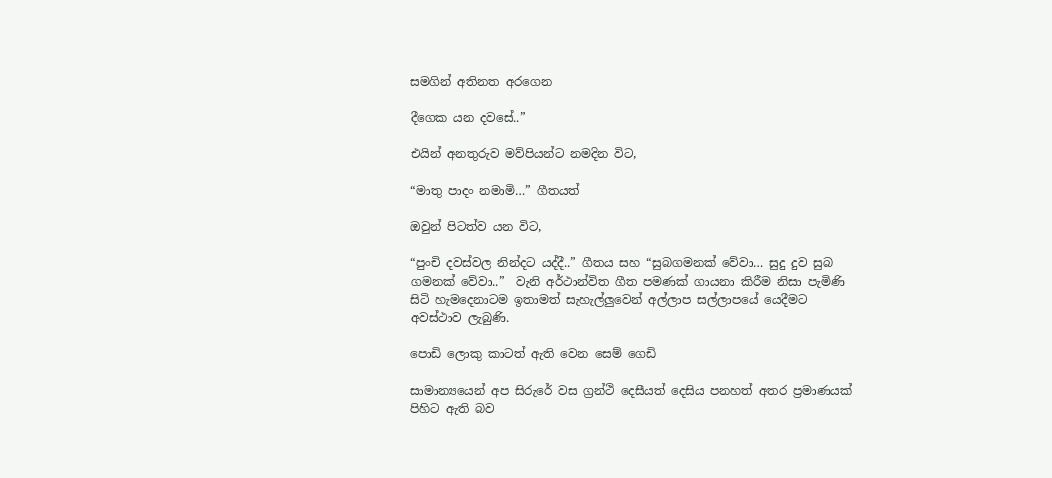සමගින් අතිනත අරගෙන

දීගෙක යන දවසේ..”

එයින් අනතුරුව මව්පියන්ට නමදින විට,

“මාතු පාදං නමාමි…” ගීතයත්

ඔවුන් පිටත්ව යන විට,

“පුංචි දවස්වල නින්දට යද්දී..” ගීතය සහ “සුබගමනක් වේවා… සුදු දුව සුබ ගමනක් වේවා..”  වැනි අර්ථාන්විත ගීත පමණක් ගායනා කිරීම නිසා පැමිණි සිටි හැමදෙනාටම ඉතාමත් සැහැල්ලුවෙන් අල්ලාප සල්ලාපයේ යෙදීමට අවස්ථාව ලැබුණි.

පොඩි ලොකු කාටත් ඇති වෙන සෙම් ගෙඩි

සාමාන්‍යයෙන් අප සිරුරේ වස ග්‍රන්ථි දෙසීයත් දෙසිය පනහත් අතර ප්‍රමාණයක් පිහිට ඇති බව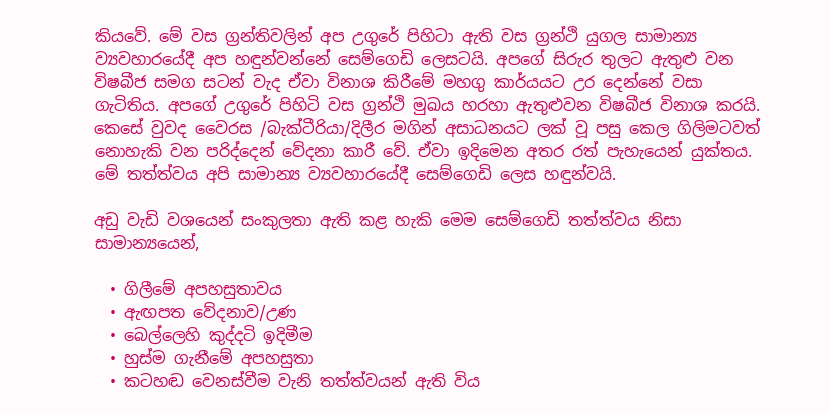කියවේ. මේ වස ග්‍රන්තිවලින් අප උගුරේ පිහිටා ඇති වස ග්‍රන්ථි යුගල සාමාන්‍ය ව්‍යවහාරයේදී අප හඳුන්වන්නේ සෙම්ගෙඩි ලෙසටයි. අපගේ සිරුර තුලට ඇතුළු වන විෂබීජ සමග සටන් වැද ඒවා විනාශ කිරීමේ මහගු කාර්යයට උර දෙන්නේ වසා ගැටිතිය. අපගේ උගුරේ පිහිටි වස ග්‍රන්ථි මුඛය හරහා ඇතුළුවන විෂබීජ විනාශ කරයි.  කෙසේ වුවද වෛරස /බැක්ටීරියා/දිලීර මගින් අසාධනයට ලක් වූ පසු කෙල ගිලිමටවත් නොහැකි වන පරිද්දෙන් වේදනා කාරී වේ. ඒවා ඉදිමෙන අතර රත් පැහැයෙන් යුක්තය. මේ තත්ත්වය අපි සාමාන්‍ය ව්‍යවහාරයේදී සෙම්ගෙඩි ලෙස හඳුන්වයි.

අඩු වැඩි වශයෙන් සංකුලතා ඇති කළ හැකි මෙම සෙම්ගෙඩි තත්ත්වය නිසා සාමාන්‍යයෙන්,

  • ගිලීමේ අපහසුතාවය
  • ඇඟපත වේදනාව/උණ
  • බෙල්ලෙහි කුද්දටි ඉදිමීම
  • හුස්ම ගැනීමේ අපහසුතා
  • කටහඬ වෙනස්වීම වැනි තත්ත්වයන් ඇති විය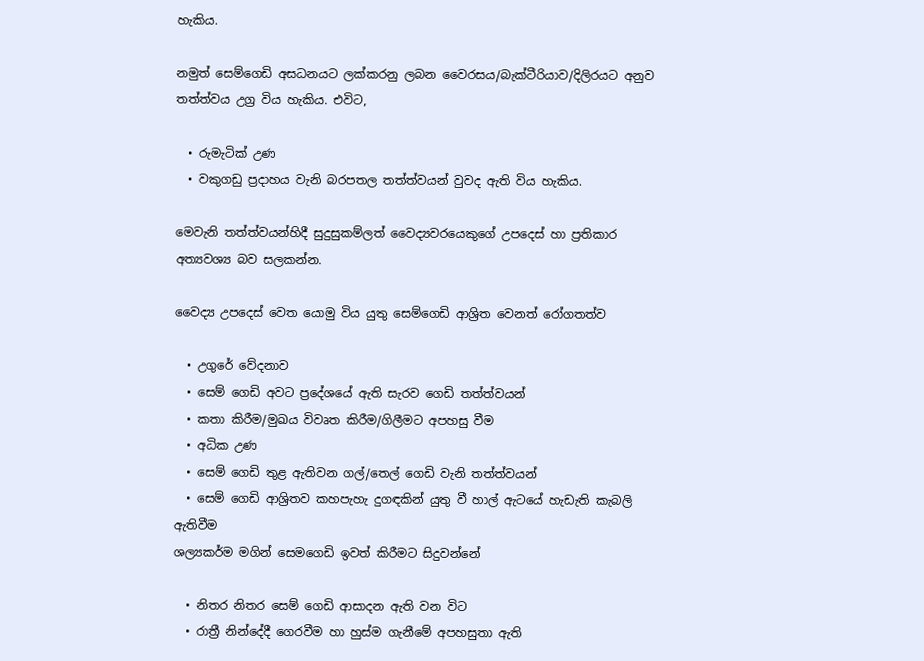හැකිය.

නමුත් සෙම්ගෙඩි අසධනයට ලක්කරනු ලබන වෛරසය/බැක්ටීරියාව/දිලිරයට අනුව තත්ත්වය උග්‍ර විය හැකිය. එවිට,

  • රුමැටික් උණ
  • වකුගඩු ප්‍රදාහය වැනි බරපතල තත්ත්වයන් වුවද ඇති විය හැකිය.

මෙවැනි තත්ත්වයන්හිදී සුදුසුකම්ලත් වෛද්‍යවරයෙකුගේ උපදෙස් හා ප්‍රතිකාර අත්‍යවශ්‍ය බව සලකන්න.

වෛද්‍ය උපදෙස් වෙත යොමු විය යුතු සෙම්ගෙඩි ආශ්‍රිත වෙනත් රෝගතත්ව

  • උගුරේ වේදනාව
  • සෙම් ගෙඩි අවට ප්‍රදේශයේ ඇති සැරව ගෙඩි තත්ත්වයන්
  • කතා කිරීම/මුඛය විවෘත කිරීම/ගිලීමට අපහසු වීම
  • අධික උණ
  • සෙම් ගෙඩි තුළ ඇතිවන ගල්/තෙල් ගෙඩි වැනි තත්ත්වයන්
  • සෙම් ගෙඩි ආශ්‍රිතව කහපැහැ දුගඳකින් යුතු වී හාල් ඇටයේ හැඩැති කැබලි ඇතිවීම
ශල්‍යකර්ම මගින් සෙමගෙඩි ඉවත් කිරීමට සිදුවන්නේ

  • නිතර නිතර සෙම් ගෙඩි ආසාදන ඇති වන විට
  • රාත්‍රී නින්දේදී ගෙරවීම හා හුස්ම ගැනීමේ අපහසුතා ඇති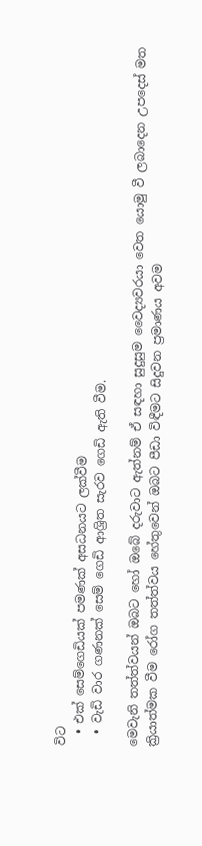විට
  • එක් සෙම්ගෙඩියක් පමණක් අසධනයට ලක්වීම
  • වැඩි වාර ගණනක් සෙම් ගෙඩි ආශ්‍රිත සැරව ගෙඩි ඇති වීම.

මෙවැනි තත්ත්වයන් ඔබට හෝ ඔබේ දරුවාට ඇත්නම් ඒ සඳහා සුදුසුම වෛද්‍යවරයා වෙත යොමු වී ලබාදෙන උපදෙස් මත ක්‍රියාත්මක වීම රෝග තත්ත්වය හේතුවෙන් ඔබට පීඩා විඳීමට සිදුවන ප්‍රමාණය අවම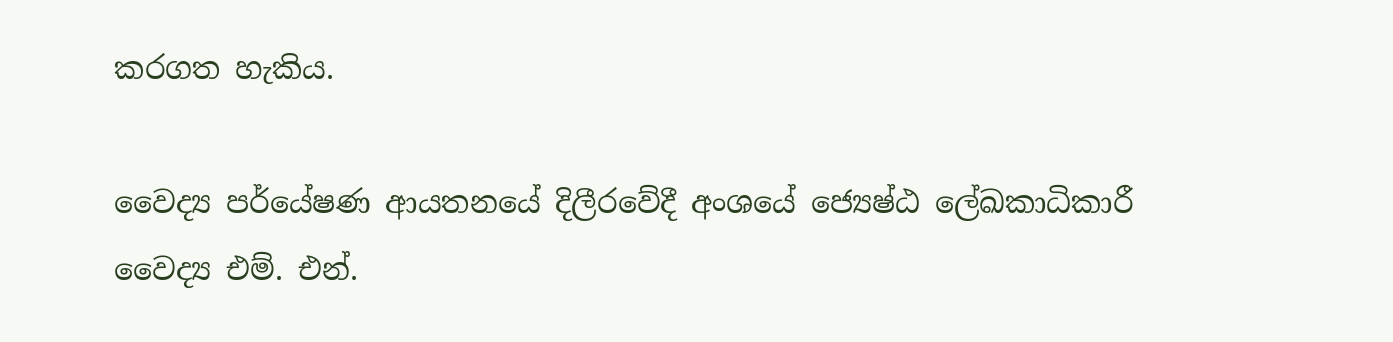කරගත හැකිය.

වෛද්‍ය පර්යේෂණ ආයතනයේ දිලීරවේදී අංශයේ ජ්‍යෙෂ්ඨ ලේඛකාධිකාරී වෛද්‍ය එම්. එන්.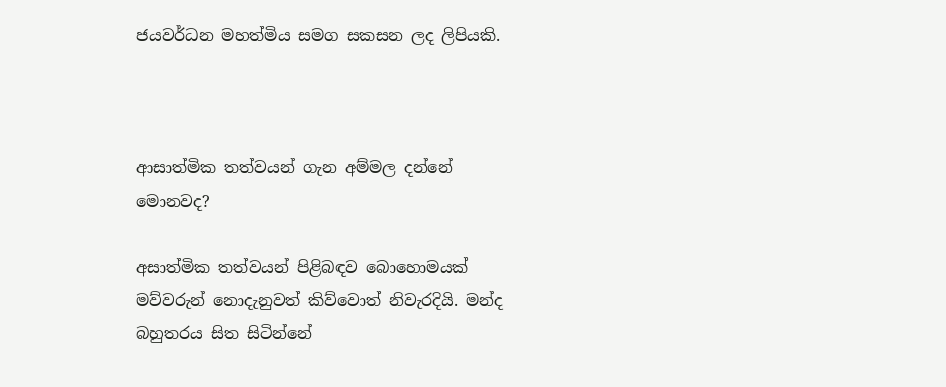ජයවර්ධන මහත්මිය සමග සකසන ලද ලිපියකි.



ආසාත්මික තත්වයන් ගැන අම්මල දන්නේ මොනවද?

අසාත්මික තත්වයන් පිළිබඳව බොහොමයක් මව්වරුන් නොදැනුවත් කිව්වොත් නිවැරදියි. මන්ද බහුතරය සිත සිටින්නේ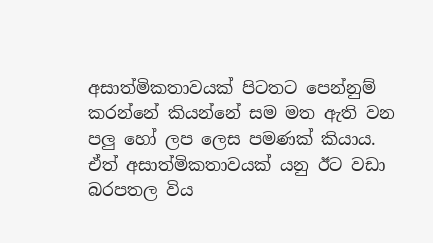අසාත්මිකතාවයක් පිටතට පෙන්නුම් කරන්නේ කියන්නේ සම මත ඇති වන පලු හෝ ලප ලෙස පමණක් කියාය. ඒත් අසාත්මිකතාවයක් යනු ඊට වඩා බරපතල විය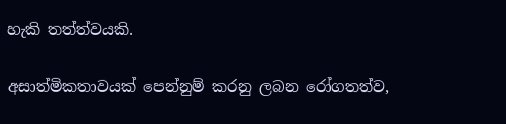හැකි තත්ත්වයකි.

අසාත්මිකතාවයක් පෙන්නුම් කරනු ලබන රෝගතත්ව,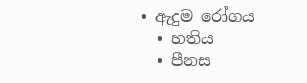• ඇදුම රෝගය
  • හතිය
  • පීනස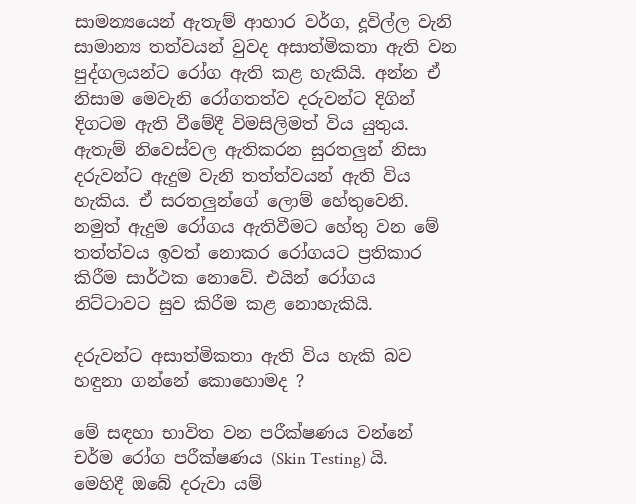සාමන්‍යයෙන් ඇතැම් ආහාර වර්ග, දූවිල්ල වැනි සාමාන්‍ය තත්වයන් වුවද අසාත්මිකතා ඇති වන පුද්ගලයන්ට රෝග ඇති කළ හැකියි. අන්න ඒ නිසාම මෙවැනි රෝගතත්ව දරුවන්ට දිගින් දිගටම ඇති වීමේදී විමසිලිමත් විය යුතුය. ඇතැම් නිවෙස්වල ඇතිකරන සුරතලුන් නිසා දරුවන්ට ඇදුම වැනි තත්ත්වයන් ඇති විය හැකිය. ඒ සරතලුන්ගේ ලොම් හේතුවෙනි. නමුත් ඇදුම රෝගය ඇතිවීමට හේතු වන මේ තත්ත්වය ඉවත් නොකර රෝගයට ප්‍රතිකාර කිරීම සාර්ථක නොවේ. එයින් රෝගය නිට්ටාවට සුව කිරීම කළ නොහැකියි.

දරුවන්ට අසාත්මිකතා ඇති විය හැකි බව හඳුනා ගන්නේ කොහොමද ?

මේ සඳහා භාවිත වන පරීක්ෂණය වන්නේ චර්ම රෝග පරීක්ෂණය (Skin Testing) යි.  මෙහිදී ඔබේ දරුවා යම්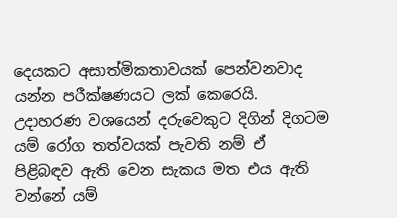දෙයකට අසාත්මිකතාවයක් පෙන්වනවාද යන්න පරීක්ෂණයට ලක් කෙරෙයි. උදාහරණ වශයෙන් දරුවෙකුට දිගින් දිගටම යම් රෝග තත්වයක් පැවති නම් ඒ පිළිබඳව ඇති වෙන සැකය මත එය ඇති වන්නේ යම්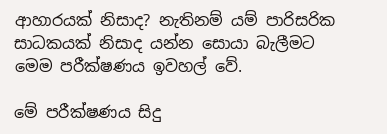ආහාරයක් නිසාද? නැතිනම් යම් පාරිසරික සාධකයක් නිසාද යන්න සොයා බැලීමට මෙම පරීක්ෂණය ඉවහල් වේ.

මේ පරීක්ෂණය සිදු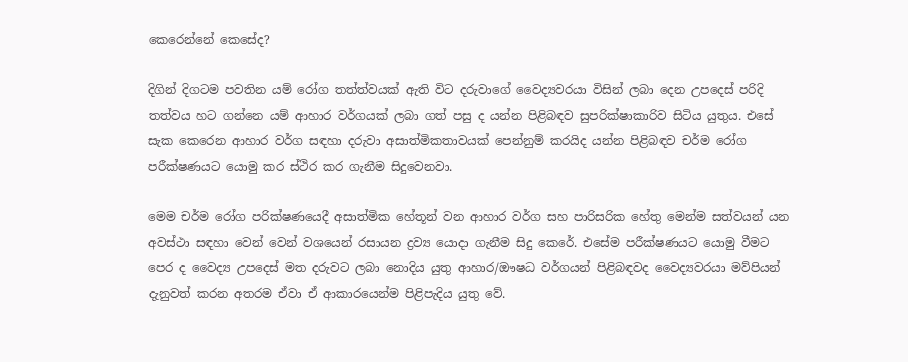කෙරෙන්නේ කෙසේද?

දිගින් දිගටම පවතින යම් රෝග තත්ත්වයක් ඇති විට දරුවාගේ වෛද්‍යවරයා විසින් ලබා දෙන උපදෙස් පරිදි තත්වය හට ගන්නෙ යම් ආහාර වර්ගයක් ලබා ගත් පසු ද යන්න පිළිබඳව සුපරික්ෂාකාරිව සිටිය යුතුය. එසේ සැක කෙරෙන ආහාර වර්ග සඳහා දරුවා අසාත්මිකතාවයක් පෙන්නුම් කරයිද යන්න පිළිබඳව චර්ම රෝග පරීක්ෂණයට යොමු කර ස්ථිර කර ගැනීම සිදුවෙනවා.

මෙම චර්ම රෝග පරික්ෂණයෙදී අසාත්මික හේතූන් වන ආහාර වර්ග සහ පාරිසරික හේතු මෙන්ම සත්වයන් යන අවස්ථා සඳහා වෙන් වෙන් වශයෙන් රසායන ද්‍රව්‍ය යොදා ගැනීම සිදු කෙරේ. එසේම පරීක්ෂණයට යොමු වීමට පෙර ද වෛද්‍ය උපදෙස් මත දරුවට ලබා නොදිය යුතු ආහාර/ඖෂධ වර්ගයන් පිළිබඳවද වෛද්‍යවරයා මව්පියන් දැනුවත් කරන අතරම ඒවා ඒ ආකාරයෙන්ම පිළිපැදිය යුතු වේ.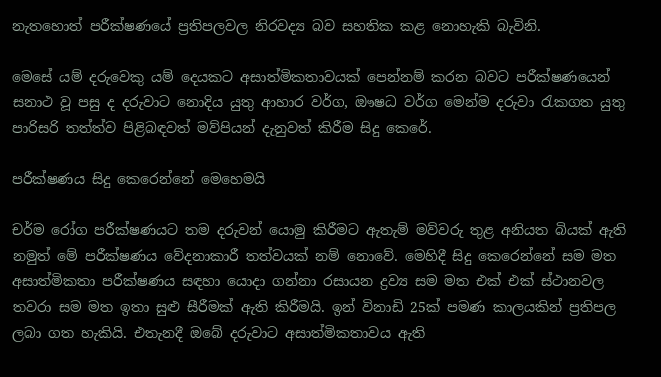නැතහොත් පරීක්ෂණයේ ප්‍රතිපලවල නිරවද්‍ය බව සහතික කළ නොහැකි බැවිනි.

මෙසේ යම් දරුවෙකු යම් දෙයකට අසාත්මිකතාවයක් පෙන්නම් කරන බවට පරීක්ෂණයෙන් සනාථ වූ පසු ද දරුවාට නොදිය යුතු ආහාර වර්ග, ඖෂධ වර්ග මෙන්ම දරුවා රැකගත යුතු පාරිසරි තත්ත්ව පිළිබඳවත් මව්පියන් දැනුවත් කිරීම සිදු කෙරේ.

පරීක්ෂණය සිදු කෙරෙන්නේ මෙහෙමයි

චර්ම රෝග පරීක්ෂණයට තම දරුවන් යොමු කිරීමට ඇතැම් මව්වරු තුළ අනියත බියක් ඇති නමුත් මේ පරීක්ෂණය වේදනාකාරී තත්වයක් නම් නොවේ. මෙහිදී සිදු කෙරෙන්නේ සම මත අසාත්මිකතා පරීක්ෂණය සඳහා යොදා ගන්නා රසායන ද්‍රව්‍ය සම මත එක් එක් ස්ථානවල තවරා සම මත ඉතා සුළු සීරීමක් ඇති කිරීමයි. ඉන් විනාඩි 25ක් පමණ කාලයකින් ප්‍රතිපල ලබා ගත හැකියි. එතැනදී ඔබේ දරුවාට අසාත්මිකතාවය ඇති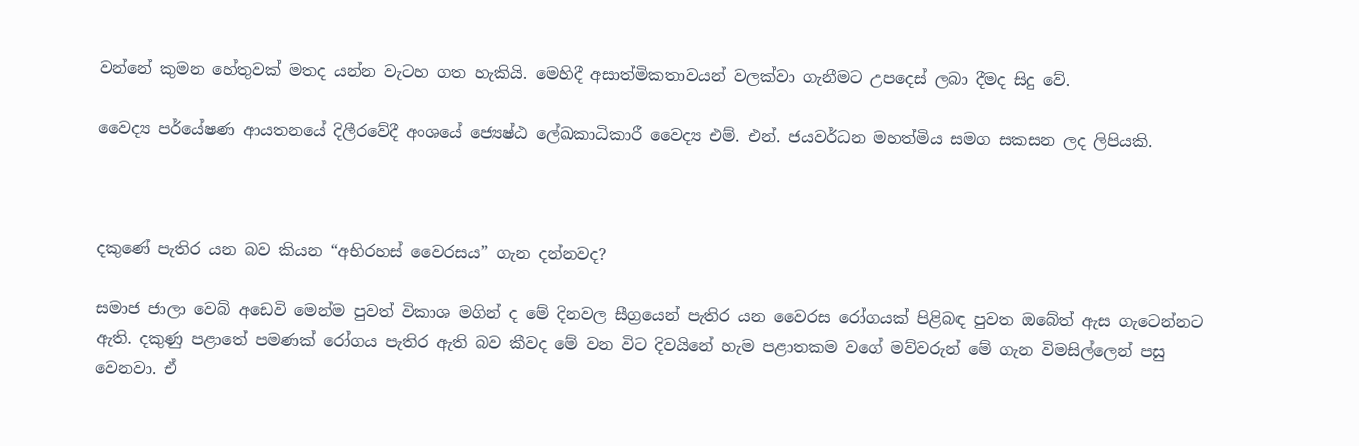වන්නේ කුමන හේතුවක් මතද යන්න වැටහ ගත හැකියි. මෙහිදී අසාත්මිකතාවයන් වලක්වා ගැනීමට උපදෙස් ලබා දීමද සිදු වේ.

වෛද්‍ය පර්යේෂණ ආයතනයේ දිලීරවේදී අංශයේ ජ්‍යෙෂ්ඨ ලේඛකාධිකාරී වෛද්‍ය එම්. එන්. ජයවර්ධන මහත්මිය සමග සකසන ලද ලිපියකි.



දකුණේ පැතිර යන බව කියන “අභිරහස් වෛරසය” ගැන දන්නවද?

සමාජ ජාලා වෙබ් අඩෙවි මෙන්ම පුවත් විකාශ මගින් ද මේ දිනවල සීග්‍රයෙන් පැතිර යන වෛරස රෝගයක් පිළිබඳ පුවත ඔබේත් ඇස ගැටෙන්නට ඇති. දකුණු පළාතේ පමණක් රෝගය පැතිර ඇති බව කීවද මේ වන විට දිවයිනේ හැම පළාතකම වගේ මව්වරුන් මේ ගැන විමසිල්ලෙන් පසු වෙනවා. ඒ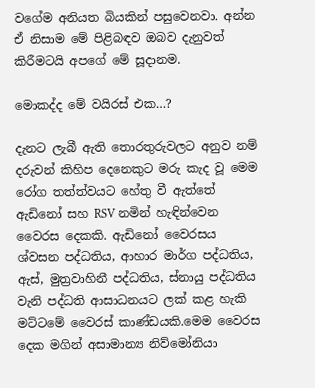වගේම අනියත බියකින් පසුවෙනවා. අන්න ඒ නිසාම මේ පිළිබඳව ඔබව දැනුවත් කිරීමටයි අපගේ මේ සූදානම.

මොකද්ද මේ වයිරස් එක…?

දැනට ලැබී ඇති තොරතුරුවලට අනුව නම් දරුවන් කිහිප දෙනෙකුට මරු කැද වූ මෙම රෝග තත්ත්වයට හේතු වී ඇත්තේ ඇඩිනෝ සහ RSV නමින් හැඳින්වෙන වෛරස දෙකකි. ඇඩිනෝ වෛරසය ශ්වසන පද්ධතිය, ආහාර මාර්ග පද්ධතිය, ඇස්, මුත්‍රවාහිනී පද්ධතිය, ස්නායු පද්ධතිය වැනි පද්ධති ආසාධනයට ලක් කළ හැකි මට්ටමේ වෛරස් කාණ්ඩයකි.මෙම වෛරස දෙක මගින් අසාමාන්‍ය නිව්මෝනියා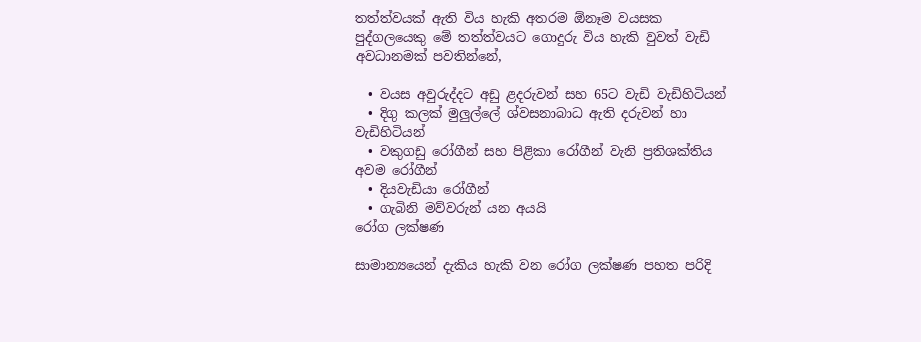තත්ත්වයක් ඇති විය හැකි අතරම ඕනෑම වයසක පුද්ගලයෙකු මේ තත්ත්වයට ගොදුරු විය හැකි වුවත් වැඩි අවධානමක් පවතින්නේ,

  • වයස අවුරුද්දට අඩු ළදරුවන් සහ 65ට වැඩි වැඩිහිටියන්
  • දිගු කලක් මුලුල්ලේ ශ්වසනාබාධ ඇති දරුවන් හා වැඩිහිටියන්
  • වකුගඩු රෝගීන් සහ පිළිකා රෝගීන් වැනි ප්‍රතිශක්තිය අවම රෝගීන්
  • දියවැඩියා රෝගීන්
  • ගැබිනි මව්වරුන් යන අයයි
රෝග ලක්ෂණ

සාමාන්‍යයෙන් දැකිය හැකි වන රෝග ලක්ෂණ පහත පරිදි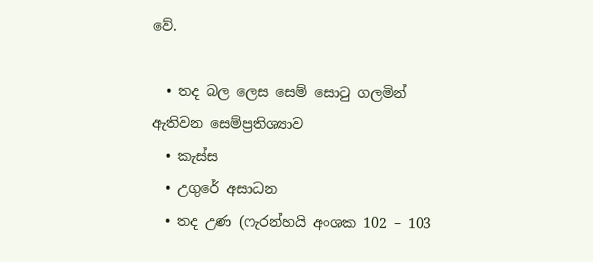වේ.

  • තද බල ලෙස සෙම් සොටු ගලමින් ඇතිවන සෙම්ප්‍රතිශ්‍යාව
  • කැස්ස
  • උගුරේ අසාධන
  • තද උණ (ෆැරන්හයි අංශක 102 – 103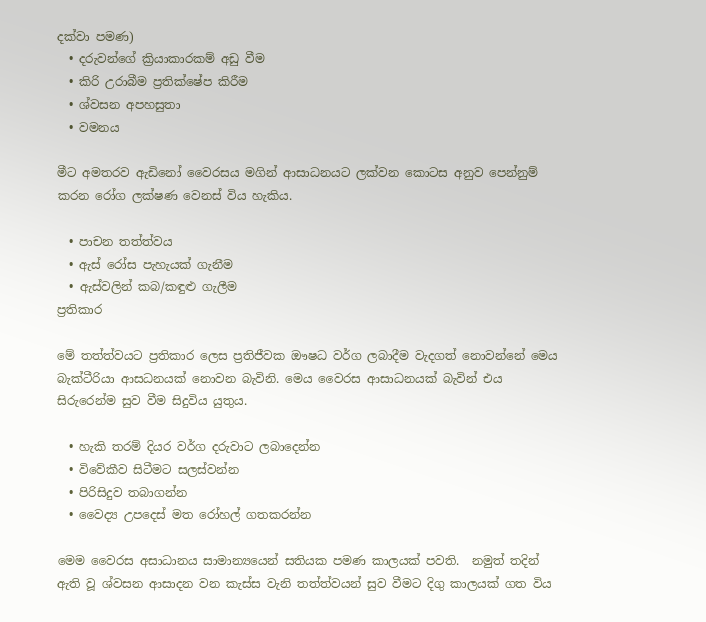දක්වා පමණ)
  • දරුවන්ගේ ක්‍රියාකාරකම් අඩු වීම
  • කිරි උරාබීම ප්‍රතික්ෂේප කිරීම
  • ශ්වසන අපහසුතා
  • වමනය

මීට අමතරව ඇඩිනෝ වෛරසය මගින් ආසාධනයට ලක්වන කොටස අනුව පෙන්නුම් කරන රෝග ලක්ෂණ වෙනස් විය හැකිය.

  • පාචන තත්ත්වය
  • ඇස් රෝස පැහැයක් ගැනීම
  • ඇස්වලින් කබ/කඳුළු ගැලීම
ප්‍රතිකාර

මේ තත්ත්වයට ප්‍රතිකාර ලෙස ප්‍රතිජීවක ඖෂධ වර්ග ලබාදීම වැදගත් නොවන්නේ මෙය බැක්ටීරියා ආසධනයක් නොවන බැවිනි. මෙය වෛරස ආසාධනයක් බැවින් එය සිරුරෙන්ම සුව වීම සිදුවිය යුතුය.

  • හැකි තරම් දියර වර්ග දරුවාට ලබාදෙන්න
  • විවේකීව සිටීමට සලස්වන්න
  • පිරිසිදුව තබාගන්න
  • වෛද්‍ය උපදෙස් මත රෝහල් ගතකරන්න

මෙම වෛරස අසාධානය සාමාන්‍යයෙන් සතියක පමණ කාලයක් පවති.  නමුත් තදින් ඇති වූ ශ්වසන ආසාදන වන කැස්ස වැනි තත්ත්වයන් සුව වීමට දිගු කාලයක් ගත විය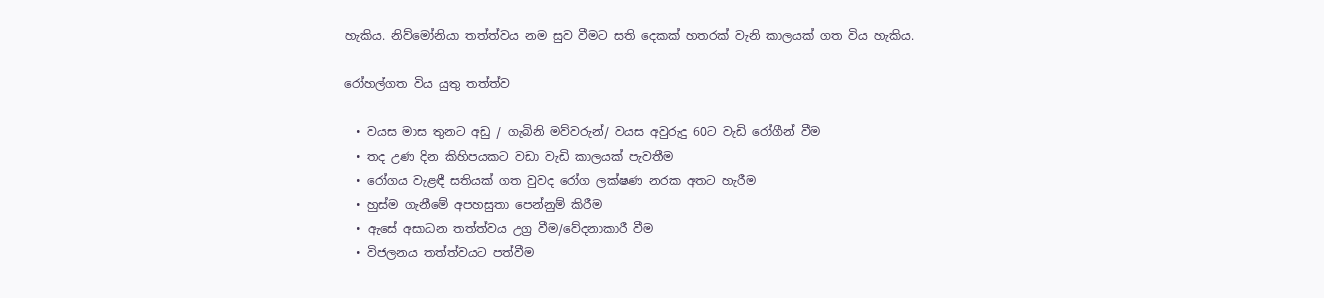හැකිය. නිව්මෝනියා තත්ත්වය නම සුව වීමට සති දෙකක් හතරක් වැනි කාලයක් ගත විය හැකිය.

රෝහල්ගත විය යුතු තත්ත්ව

  • වයස මාස තුනට අඩු / ගැබිනි මව්වරුන්/ වයස අවුරුදු 60ට වැඩි රෝගීන් වීම
  • තද උණ දින කිහිපයකට වඩා වැඩි කාලයක් පැවතීම
  • රෝගය වැළඳී සතියක් ගත වුවද රෝග ලක්ෂණ නරක අතට හැරීම
  • හුස්ම ගැනීමේ අපහසුතා පෙන්නුම් කිරීම
  • ඇසේ අසාධන තත්ත්වය උග්‍ර වීම/වේදනාකාරී වීම
  • විජලනය තත්ත්වයට පත්වීම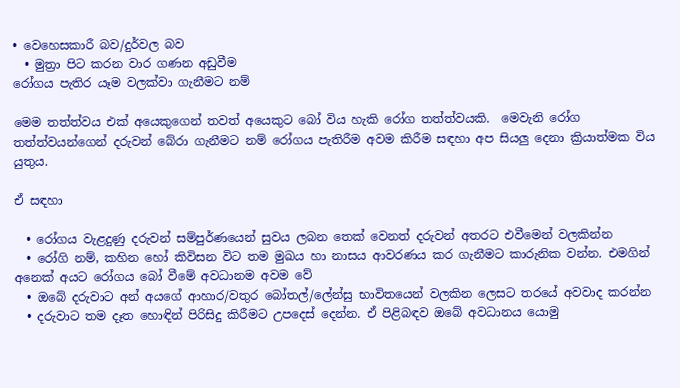• වෙහෙසකාරී බව/දුර්වල බව
  • මුත්‍රා පිට කරන වාර ගණන අඩුවීම
රෝගය පැතිර යෑම වලක්වා ගැනීමට නම්

මෙම තත්ත්වය එක් අයෙකුගෙන් තවත් අයෙකුට බෝ විය හැකි රෝග තත්ත්වයකි.  මෙවැනි රෝග තත්ත්වයන්ගෙන් දරුවන් බේරා ගැනීමට නම් රෝගය පැතිරීම අවම කිරීම සඳහා අප සියලු දෙනා ක්‍රියාත්මක විය යුතුය.

ඒ සඳහා

  • රෝගය වැළදුණු දරුවන් සම්පුර්ණයෙන් සුවය ලබන තෙක් වෙනත් දරුවන් අතරට එවීමෙන් වලකින්න
  • රෝගි නම්, කහින හෝ කිවිසන විට තම මුඛය හා නාසය ආවරණය කර ගැනීමට කාරුනික වන්න. එමගින් අනෙක් අයට රෝගය බෝ වීමේ අවධානම අවම වේ
  • ඔබේ දරුවාට අන් අයගේ ආහාර/වතුර බෝතල්/ලේන්සු භාවිතයෙන් වලකින ලෙසට තරයේ අවවාද කරන්න
  • දරුවාට තම දෑත හොඳින් පිරිසිදු කිරීමට උපදෙස් දෙන්න. ඒ පිළිබඳව ඔබේ අවධානය යොමු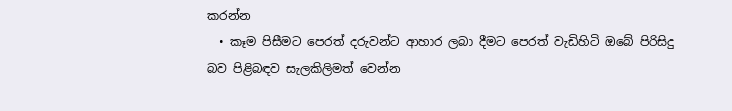කරන්න
  • කෑම පිසීමට පෙරත් දරුවන්ට ආහාර ලබා දීමට පෙරත් වැඩිහිටි ඔබේ පිරිසිදු බව පිළිබඳව සැලකිලිමත් වෙන්න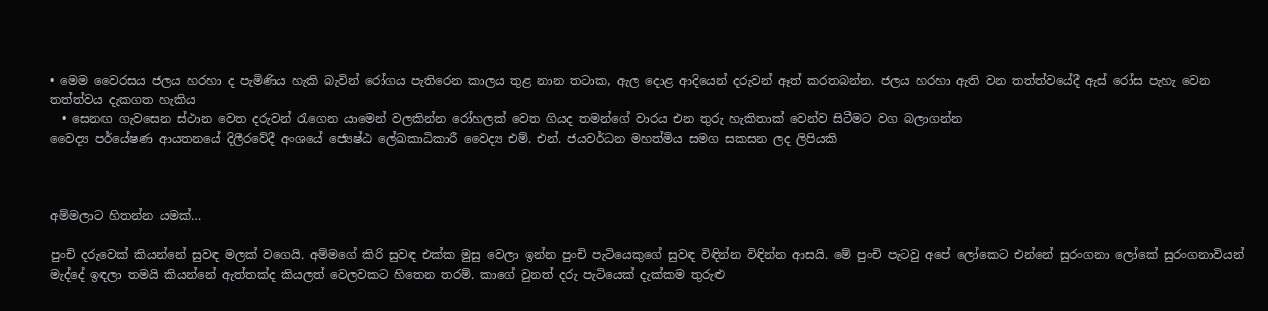• මෙම වෛරසය ජලය හරහා ද පැමිණිය හැකි බැවින් රෝගය පැතිරෙන කාලය තුළ නාන තටාක, ඇල දොළ ආදියෙන් දරුවන් ඈත් කරතබන්න. ජලය හරහා ඇති වන තත්ත්වයේදී ඇස් රෝස පැහැ වෙන තත්ත්වය දැකගත හැකිය
  • සෙනඟ ගැවසෙන ස්ථාන වෙත දරුවන් රැගෙන යාමෙන් වලකින්න රෝහලක් වෙත ගියද තමන්ගේ වාරය එන තුරු හැකිතාක් වෙන්ව සිටීමට වග බලාගන්න
වෛද්‍ය පර්යේෂණ ආයතනයේ දිලීරවේදී අංශයේ ජ්‍යෙෂ්ඨ ලේඛකාධිකාරී වෛද්‍ය එම්. එන්. ජයවර්ධන මහත්මිය සමග සකසන ලද ලිපියකි



අම්මලාට හිතන්න යමක්…

පුංචි දරුවෙක් කියන්නේ සුවඳ මලක් වගෙයි. අම්මගේ කිරි සුවඳ එක්ක මුසු වෙලා ඉන්න පුංචි පැටියෙකුගේ සුවඳ විඳින්න විඳින්න ආසයි. මේ පුංචි පැටවු අපේ ලෝකෙට එන්නේ සුරංගනා ලෝකේ සුරංගනාවියන් මැද්දේ ඉඳලා තමයි කියන්නේ ඇත්තක්ද කියලත් වෙලවකට හිතෙන තරම්. කාගේ වුනත් දරු පැටියෙක් දැක්කම තුරුළු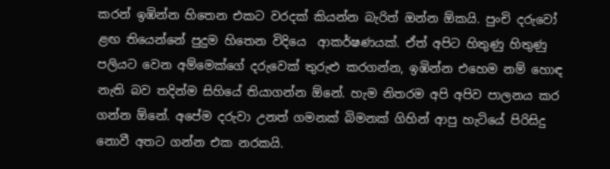කරන් ඉඹින්න හිතෙන එකට වරදක් කියන්න බැරිත් ඔන්න ඕකයි. පුංචි දරුවෝ ළඟ තියෙන්නේ පුදුම හිතෙන විදියෙ  ආකර්ෂණයක්. ඒත් අපිට හිතුණු හිතුණු පලියට වෙන අම්මෙක්ගේ දරුවෙක් තුරුළු කරගන්න, ඉඹින්න එහෙම නම් හොඳ නැති බව තදින්ම සිහියේ තියාගන්න ඕනේ. හැම නිතරම අපි අපිව පාලනය කර ගන්න ඕනේ. අපේම දරුවා උනත් ගමනක් බිමනක් ගිහින් ආපු හැටියේ පිරිසිදු නොවී අතට ගන්න එක නරකයි.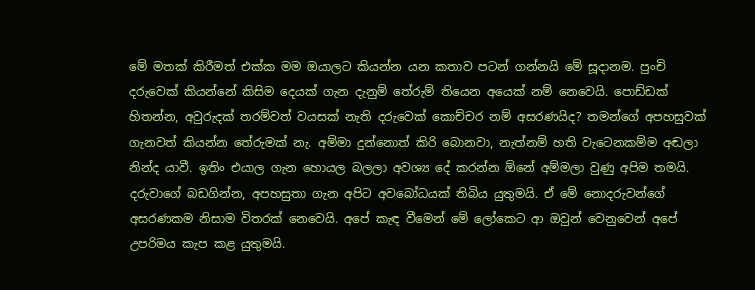මේ මතක් කිරීමත් එක්ක මම ඔයාලට කියන්න යන කතාව පටන් ගන්නයි මේ සූදානම. පුංචි දරුවෙක් කියන්නේ කිසිම දෙයක් ගැන දැනුම් තේරුම් තියෙන අයෙක් නම් නෙවෙයි. පොඩ්ඩක් හිතන්න, අවුරුදක් තරම්වත් වයසක් නැති දරුවෙක් කොච්චර නම් අසරණයිද? තමන්ගේ අපහසුවක් ගැනවත් කියන්න තේරුමක් නැ. අම්මා දුන්නොත් කිරි බොනවා, නැත්නම් හති වැටෙනකම්ම අඬලා නින්ද යාවී. ඉතිං එයාල ගැන හොයල බලලා අවශ්‍ය දේ කරන්න ඕනේ අම්මලා වුණු අපිම තමයි. දරුවාගේ බඩගින්න, අපහසුතා ගැන අපිට අවබෝධයක් තිබිය යුතුමයි. ඒ මේ නොදරුවන්ගේ අසරණකම නිසාම විතරක් නෙවෙයි. අපේ කැඳ වීමෙන් මේ ලෝකෙට ආ ඔවුන් වෙනුවෙන් අපේ උපරිමය කැප කළ යුතුමයි.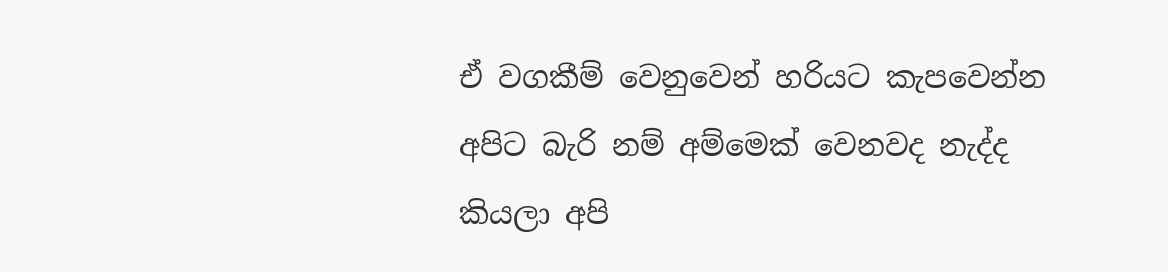ඒ වගකීම් වෙනුවෙන් හරියට කැපවෙන්න අපිට බැරි නම් අම්මෙක් වෙනවද නැද්ද කියලා අපි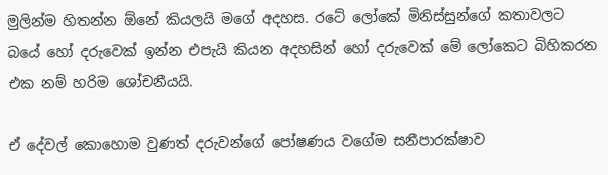මුලින්ම හිතන්න ඕනේ කියලයි මගේ අදහස. රටේ ලෝකේ මිනිස්සුන්ගේ කතාවලට බයේ හෝ දරුවෙක් ඉන්න එපැයි කියන අදහසින් හෝ දරුවෙක් මේ ලෝකෙට බිහිකරන එක නම් හරිම ශෝචනීයයි.

ඒ දේවල් කොහොම වුණත් දරුවන්ගේ පෝෂණය වගේම සනීපාරක්ෂාව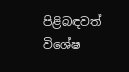පිළිබඳවත් විශේෂ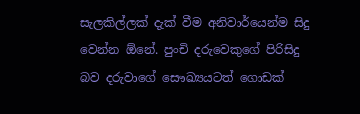සැලකිල්ලක් දැක් වීම අනිවාර්යෙන්ම සිදු වෙන්න ඕනේ. පුංචි දරුවෙකුගේ පිරිසිදු බව දරුවාගේ සෞඛ්‍යයටත් ගොඩක්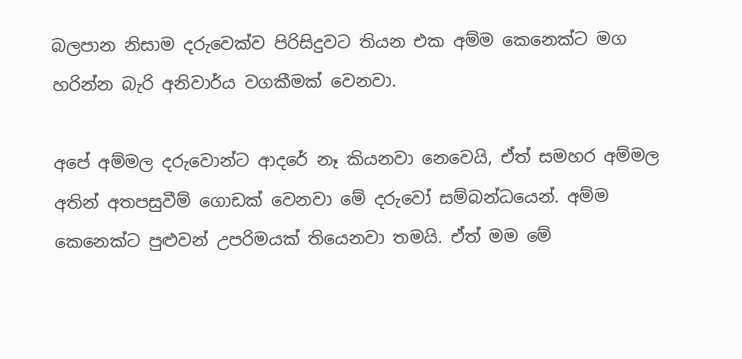බලපාන නිසාම දරුවෙක්ව පිරිසිදුවට තියන එක අම්ම කෙනෙක්ට මග හරින්න බැරි අනිවාර්ය වගකීමක් වෙනවා.

අපේ අම්මල දරුවොන්ට ආදරේ නෑ කියනවා නෙවෙයි, ඒත් සමහර අම්මල අතින් අතපසුවීම් ගොඩක් වෙනවා මේ දරුවෝ සම්බන්ධයෙන්. අම්ම කෙනෙක්ට පුළුවන් උපරිමයක් තියෙනවා තමයි. ඒත් මම මේ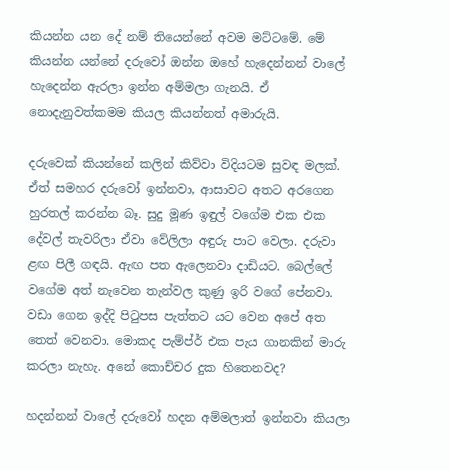කියන්න යන දේ නම් තියෙන්නේ අවම මට්ටමේ. මේ කියන්න යන්නේ දරුවෝ ඔන්න ඔහේ හැදෙන්නන් වාලේ හැදෙන්න ඇරලා ඉන්න අම්මලා ගැනයි. ඒ නොදැනුවත්කමම කියල කියන්නත් අමාරුයි.

දරුවෙක් කියන්නේ කලින් කිව්වා විදියටම සුවඳ මලක්. ඒත් සමහර දරුවෝ ඉන්නවා, ආසාවට අතට අරගෙන හුරතල් කරන්න බෑ. සුදු මූණ ඉඳුල් වගේම එක එක දේවල් තැවරිලා ඒවා වේලිලා අඳුරු පාට වෙලා. දරුවා ළඟ පිලී ගඳයි. ඇඟ පත ඇලෙනවා දාඩියට. බෙල්ලේ වගේම අත් නැවෙන තැන්වල කුණු ඉරි වගේ පේනවා. වඩා ගෙන ඉද්දි පිටුපස පැත්තට යට වෙන අපේ අත තෙත් වෙනවා. මොකද පැම්ප්ර් එක පැය ගානකින් මාරු කරලා නැහැ. අනේ කොච්චර දුක හිතෙනවද?

හදන්නන් වාලේ දරුවෝ හදන අම්මලාත් ඉන්නවා කියලා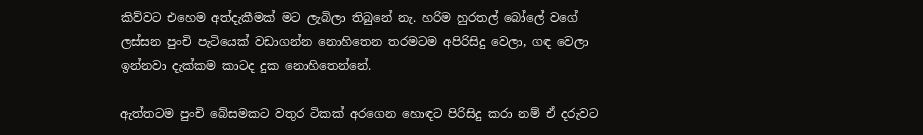කිව්වට එහෙම අත්දැකීමක් මට ලැබිලා තිබුනේ නැ. හරිම හුරතල් බෝලේ වගේ ලස්සන පුංචි පැටියෙක් වඩාගන්න නොහිතෙන තරමටම අපිරිසිදු වෙලා, ගඳ වෙලා ඉන්නවා දැක්කම කාටද දුක නොහිතෙන්නේ.

ඇත්තටම පුංචි බේසමකට වතුර ටිකක් අරගෙන හොඳට පිරිසිදු කරා නම් ඒ දරුවට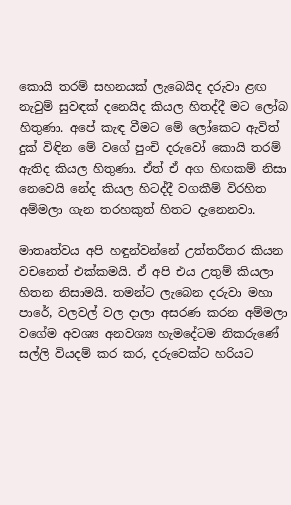කොයි තරම් සහනයක් ලැබෙයිද දරුවා ළඟ නැවුම් සුවඳක් දනෙයිද කියල හිතද්දී මට ලෝබ හිතුණා. අපේ කැඳ වීමට මේ ලෝකෙට ඇවිත් දුක් විඳින මේ වගේ පුංචි දරුවෝ කොයි තරම් ඇතිද කියල හිතුණා. ඒත් ඒ අග හිඟකම් නිසා නෙවෙයි නේද කියල හිටද්දී වගකීම් විරහිත අම්මලා ගැන තරහකුත් හිතට දැනෙනවා.

මාතෘත්වය අපි හඳුන්වන්නේ උත්තරීතර කියන වචනෙත් එක්කමයි. ඒ අපි එය උතුම් කියලා හිතන නිසාමයි. තමන්ට ලැබෙන දරුවා මහා පාරේ, වලවල් වල දාලා අසරණ කරන අම්මලා වගේම අවශ්‍ය අනවශ්‍ය හැමදේටම නිකරුණේ සල්ලි වියදම් කර කර, දරුවෙක්ට හරියට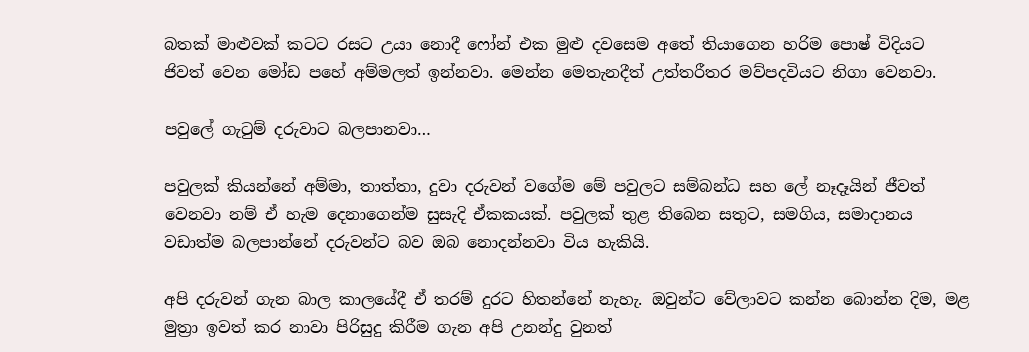බතක් මාළුවක් කටට රසට උයා නොදී ෆෝන් එක මුළු දවසෙම අතේ තියාගෙන හරිම පොෂ් විදියට ජිවත් වෙන මෝඩ පහේ අම්මලත් ඉන්නවා. මෙන්න මෙතැනදීත් උත්තරීතර මව්පදවියට නිගා වෙනවා.

පවුලේ ගැටුම් දරුවාට බලපානවා…

පවුලක් කියන්නේ අම්මා, තාත්තා, දුවා දරුවන් වගේම මේ පවුලට සම්බන්ධ සහ ලේ නෑදෑයින් ජීවත් වෙනවා නම් ඒ හැම දෙනාගෙන්ම සුසැදි ඒකකයක්. පවුලක් තුළ තිබෙන සතුට, සමගිය, සමාදානය වඩාත්ම බලපාන්නේ දරුවන්ට බව ඔබ නොදන්නවා විය හැකියි.

අපි දරුවන් ගැන බාල කාලයේදී ඒ තරම් දුරට හිතන්නේ නැහැ. ඔවුන්ට වේලාවට කන්න බොන්න දිම, මළ මුත්‍රා ඉවත් කර නාවා පිරිසුදු කිරීම ගැන අපි උනන්දු වුනත්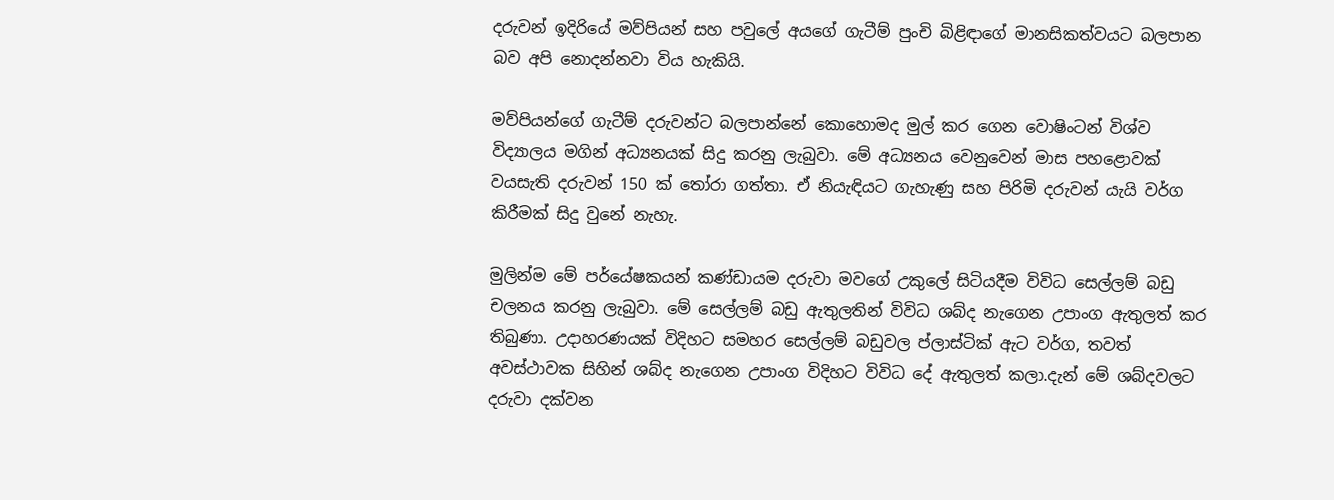දරුවන් ඉදිරියේ මව්පියන් සහ පවුලේ අයගේ ගැටීම් පුංචි බිළිඳාගේ මානසිකත්වයට බලපාන බව අපි නොදන්නවා විය හැකියි.

මව්පියන්ගේ ගැටීම් දරුවන්ට බලපාන්නේ කොහොමද මුල් කර ගෙන වොෂිංටන් විශ්ව විද්‍යාලය මගින් අධ්‍යනයක් සිදු කරනු ලැබුවා. මේ අධ්‍යනය වෙනුවෙන් මාස පහළොවක් වයසැති දරුවන් 150 ක් තෝරා ගත්තා. ඒ නියැඳියට ගැහැණු සහ පිරිමි දරුවන් යැයි වර්ග කිරීමක් සිදු වුනේ නැහැ.

මුලින්ම මේ පර්යේෂකයන් කණ්ඩායම දරුවා මවගේ උකුලේ සිටියදීම විවිධ සෙල්ලම් බඩු චලනය කරනු ලැබුවා. මේ සෙල්ලම් බඩු ඇතුලතින් විවිධ ශබ්ද නැගෙන උපාංග ඇතුලත් කර තිබුණා. උදාහරණයක් විදිහට සමහර සෙල්ලම් බඩුවල ප්ලාස්ටික් ඇට වර්ග, තවත් අවස්ථාවක සිහින් ශබ්ද නැගෙන උපාංග විදිහට විවිධ දේ ඇතුලත් කලා.දැන් මේ ශබ්දවලට දරුවා දක්වන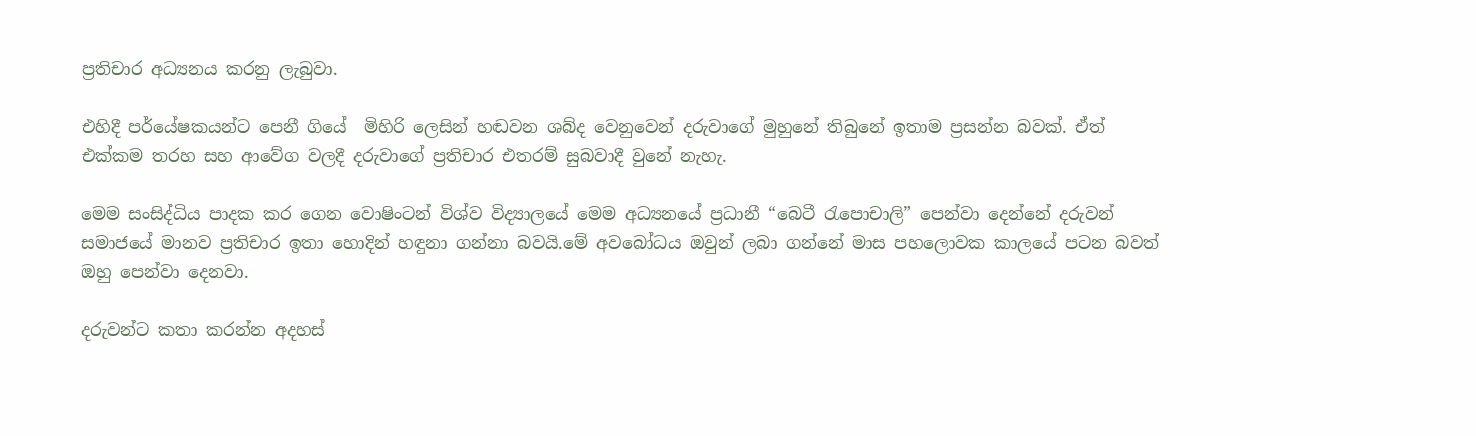ප්‍රතිචාර අධ්‍යනය කරනු ලැබුවා.

එහිදී පර්යේෂකයන්ට පෙනී ගියේ  මිහිරි ලෙසින් හඬවන ශබ්ද වෙනුවෙන් දරුවාගේ මුහුනේ තිබුනේ ඉතාම ප්‍රසන්න බවක්. ඒත් එක්කම තරහ සහ ආවේග වලදී දරුවාගේ ප්‍රතිචාර එතරම් සුබවාදී වුනේ නැහැ.

මෙම සංසිද්ධිය පාදක කර ගෙන වොෂිංටන් විශ්ව විද්‍යාලයේ මෙම අධ්‍යනයේ ප්‍රධානී “බෙටී රැපොචාලි” පෙන්වා දෙන්නේ දරුවන් සමාජයේ මානව ප්‍රතිචාර ඉතා හොදින් හඳුනා ගන්නා බවයි.මේ අවබෝධය ඔවුන් ලබා ගන්නේ මාස පහලොවක කාලයේ පටන බවත් ඔහු පෙන්වා දෙනවා.

දරුවන්ට කතා කරන්න අදහස්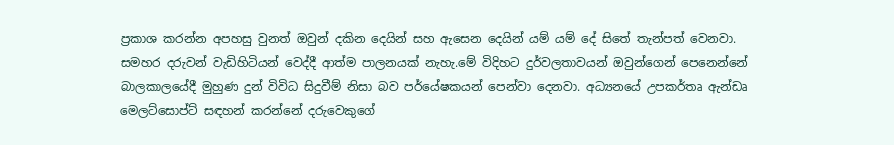ප්‍රකාශ කරන්න අපහසු වුනත් ඔවුන් දකින දෙයින් සහ ඇසෙන දෙයින් යම් යම් දේ සිතේ තැන්පත් වෙනවා. සමහර දරුවන් වැඩිහිටියන් වෙද්දී ආත්ම පාලනයක් නැහැ.මේ විදිහට දුර්වලතාවයන් ඔවුන්ගෙන් පෙනෙන්නේ බාලකාලයේදී මුහුණ දුන් විවිධ සිදුවීම් නිසා බව පර්යේෂකයන් පෙන්වා දෙනවා. අධ්‍යනයේ උපකර්තෘ ඇන්ඩෘ මෙලට්සොප්ට් සඳහන් කරන්නේ දරුවෙකුගේ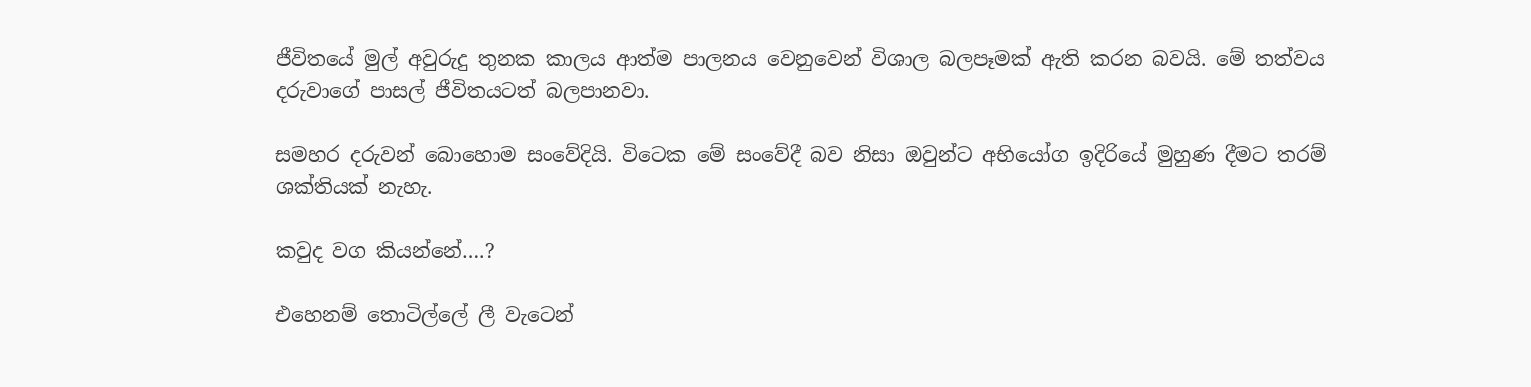ජීවිතයේ මුල් අවුරුදු තුනක කාලය ආත්ම පාලනය වෙනුවෙන් විශාල බලපෑමක් ඇති කරන බවයි. මේ තත්වය දරුවාගේ පාසල් ජීවිතයටත් බලපානවා.

සමහර දරුවන් බොහොම සංවේදියි. විටෙක මේ සංවේදී බව නිසා ඔවුන්ට අභියෝග ඉදිරියේ මුහුණ දීමට තරම් ශක්තියක් නැහැ.

කවුද වග කියන්නේ….?

එහෙනම් තොටිල්ලේ ලී වැටෙන්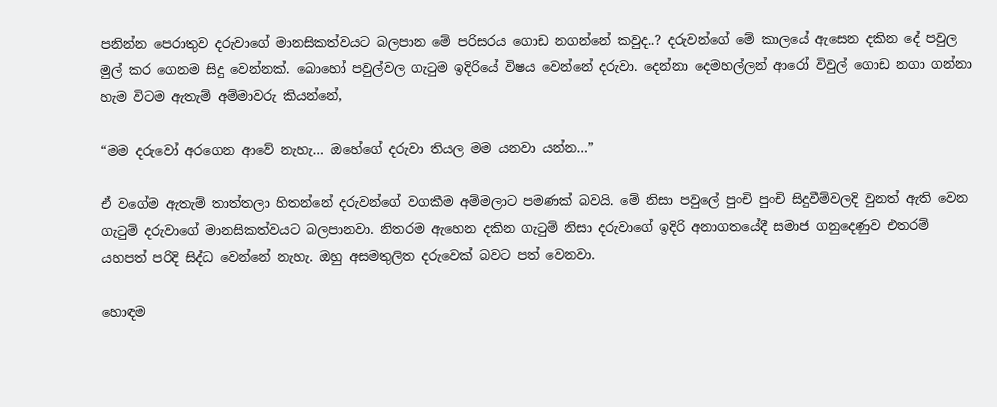පනින්න පෙරාතුව දරුවාගේ මානසිකත්වයට බලපාන මේ පරිසරය ගොඩ නගන්නේ කවුද..? දරුවන්ගේ මේ කාලයේ ඇසෙන දකින දේ පවුල මුල් කර ගෙනම සිදු වෙන්නක්. බොහෝ පවුල්වල ගැටුම ඉදිරියේ විෂය වෙන්නේ දරුවා. දෙන්නා දෙමහල්ලන් ආරෝ විවුල් ගොඩ නගා ගන්නා හැම විටම ඇතැම් අම්මාවරු කියන්නේ,

“මම දරුවෝ අරගෙන ආවේ නැහැ… ඔහේගේ දරුවා තියල මම යනවා යන්න…”

ඒ වගේම ඇතැම් තාත්තලා හිතන්නේ දරුවන්ගේ වගකීම අම්මලාට පමණක් බවයි. මේ නිසා පවුලේ පුංචි පුංචි සිදුවීම්වලදි වුනත් ඇති වෙන ගැටුම් දරුවාගේ මානසිකත්වයට බලපානවා. නිතරම ඇහෙන දකින ගැටුම් නිසා දරුවාගේ ඉදිරි අනාගතයේදී සමාජ ගනුදෙණුව එතරම් යහපත් පරිදි සිද්ධ වෙන්නේ නැහැ. ඔහු අසමතුලිත දරුවෙක් බවට පත් වෙනවා.

හොඳම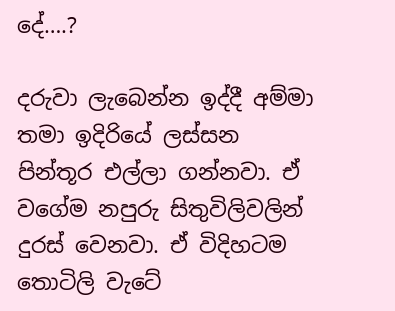දේ….?

දරුවා ලැබෙන්න ඉද්දී අම්මා තමා ඉදිරියේ ලස්සන පින්තූර එල්ලා ගන්නවා. ඒ වගේම නපුරු සිතුවිලිවලින් දුරස් වෙනවා. ඒ විදිහටම තොටිලි වැටේ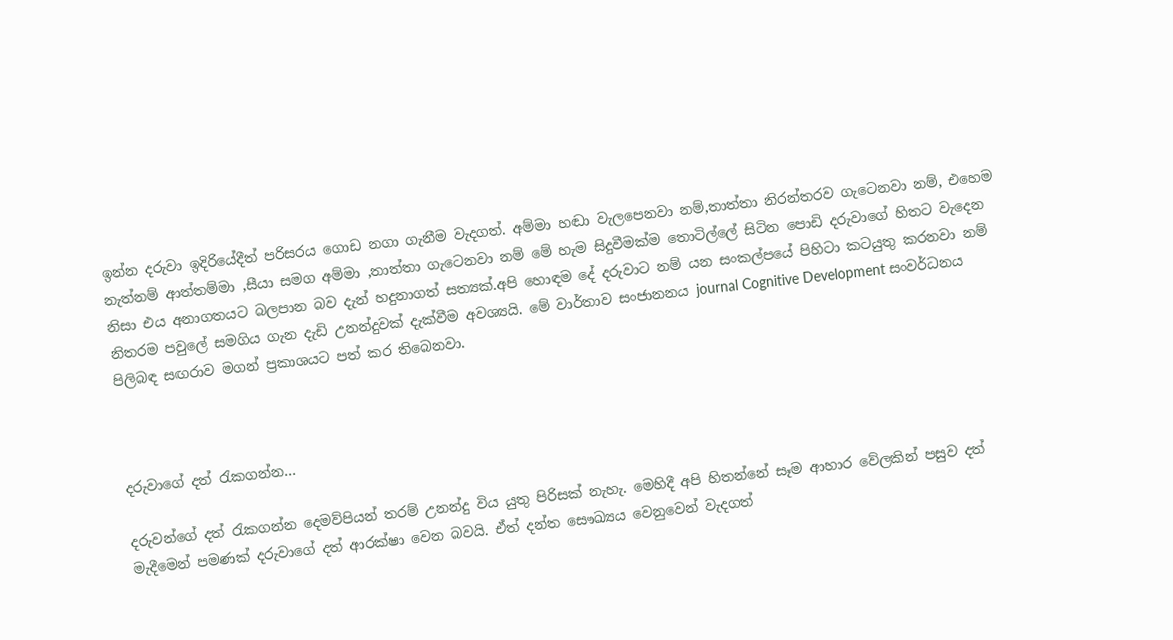ඉන්න දරුවා ඉදිරියේදීත් පරිසරය ගොඩ නගා ගැනීම වැදගත්. අම්මා හඬා වැලපෙනවා නම්,තාත්තා නිරන්තරව ගැටෙනවා නම්, එහෙම නැත්නම් ආත්තම්මා ,සීයා සමග අම්මා ,තාත්තා ගැටෙනවා නම් මේ හැම සිදුවීමක්ම තොටිල්ලේ සිටින පොඩි දරුවාගේ හිතට වැදෙන නිසා එය අනාගතයට බලපාන බව දැන් හදුනාගත් සත්‍යක්.අපි හොඳම දේ දරුවාට නම් යන සංකල්පයේ පිහිටා කටයුතු කරනවා නම් නිතරම පවුලේ සමගිය ගැන දැඩි උනන්දුවක් දැක්වීම අවශ්‍යයි. මේ වාර්තාව සංජානනය journal Cognitive Development සංවර්ධනය පිලිබඳ සඟරාව මගන් ප්‍රකාශයට පත් කර තිබෙනවා.



දරුවාගේ දත් රැකගන්න…

දරුවන්ගේ දත් රැකගන්න දෙමව්පියන් තරම් උනන්දු විය යුතු පිරිසක් නැහැ. මෙහිදී අපි හිතන්නේ සෑම ආහාර වේලකින් පසුව දත් මැදීමෙන් පමණක් දරුවාගේ දත් ආරක්ෂා වෙන බවයි. ඒත් දන්ත සෞඛ්‍යය වෙනුවෙන් වැදගත්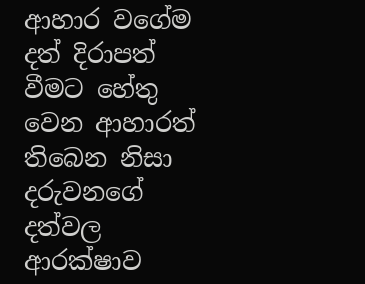ආහාර වගේම දත් දිරාපත් වීමට හේතු වෙන ආහාරත් තිබෙන නිසා දරුවනගේ දත්වල ආරක්ෂාව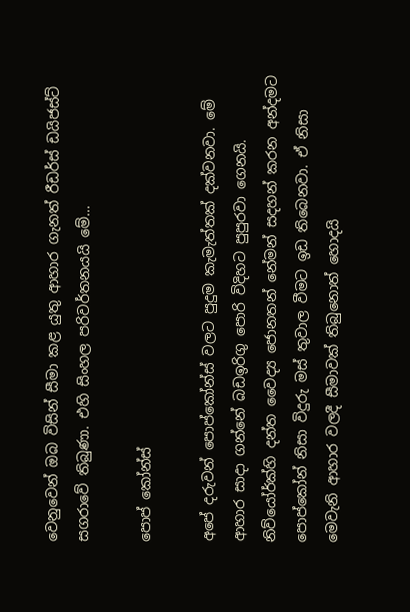වෙනුවෙන් ඔබ විසින් සීමා කළ යුතු ආහාර ගැනත් රීඩර්ස් ඩයිජස්ට් සගරාවේ තිබුණා. එහි සිංහල පරිවර්තනයයි මේ…

පොප් කෝන්ස්

අපේ දරුවන් පොප්කෝන්ස් වලට පුදුම කැමැත්තක් දක්වනවා. මේ ආහාර සාදා ගන්නේ බඩඉරිගු පොරි විදිහට පුපුරවා ගෙනයි. නිව්යෝර්ක්හි දන්ත වෛද්‍ය ජොනතන් නේමන් සදහන් කරන අන්දමට පොප්කෝන් නිසා විදුරු මස් තුවාල වීමට ඉඩ තිබෙනවා. ඒ නිසා මෙවැනි ආහාර වලදී සීමාවක් තිබුනොත් හොදයි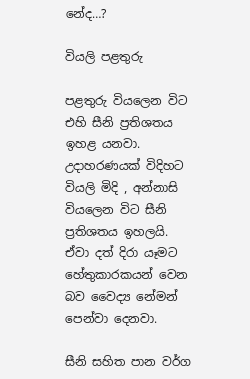නේද…?

වියලි පළතුරු

පළතුරු වියලෙන විට එහි සීනි ප්‍රතිශතය ඉහළ යනවා. උදාහරණයක් විදිහට වියලි මිදි , අන්නාසි වියලෙන විට සීනි ප්‍රතිශතය ඉහලයි. ඒවා දත් දිරා යෑමට හේතුකාරකයන් වෙන බව වෛද්‍ය නේමන් පෙන්වා දෙනවා.

සීනි සහිත පාන වර්ග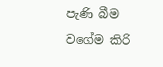පැණි බීම වගේම කිරි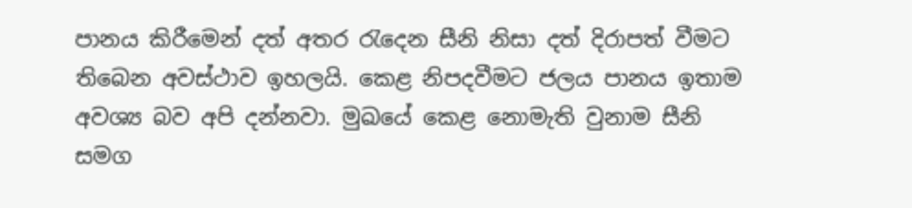පානය කිරීමෙන් දත් අතර රැදෙන සීනි නිසා දත් දිරාපත් වීමට තිබෙන අවස්ථාව ඉහලයි. කෙළ නිපදවීමට ජලය පානය ඉතාම අවශ්‍ය බව අපි දන්නවා. මුඛයේ කෙළ නොමැති වුනාම සීනි සමග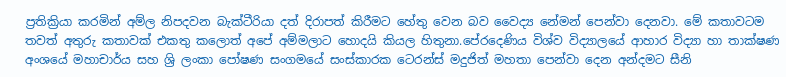ප්‍රතික්‍රියා කරමින් අම්ල නිපදවන බැක්ටීරියා දත් දිරාපත් කිරීමට හේතු වෙන බව වෛද්‍ය නේමන් පෙන්වා දෙනවා. මේ කතාවටම තවත් අතුරු කතාවක් එකතු කලොත් අපේ අම්මලාට හොදයි කියල හිතුනා.පේරදෙණිය විශ්ව විද්‍යාලයේ ආහාර විද්‍යා හා තාක්ෂණ අංශයේ මහාචාර්ය සහ ශ්‍රි ලංකා පෝෂණ සංගමයේ සංස්කාරක ටෙරන්ස් මදුජිත් මහතා පෙන්වා දෙන අන්දමට සීනි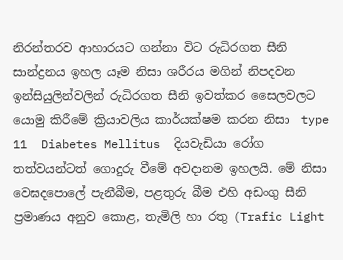නිරන්තරව ආහාරයට ගන්නා විට රුධිරගත සීනි සාන්ද්‍රනය ඉහල යෑම නිසා ශරීරය මගින් නිපදවන ඉන්සියුලින්වලින් රුධිරගත සීනි ඉවත්කර සෛලවලට යොමු කිරීමේ ක්‍රියාවලිය කාර්යක්ෂම කරන නිසා  type 11  Diabetes Mellitus  දියවැඩියා රෝග තත්වයන්ටත් ගොදුරු වීමේ අවදානම ඉහලයි. මේ නිසා වෙඝදපොලේ පැනීබීම, පළතුරු බීම එහි අඩංගු සීනි ප්‍රමාණය අනුව කොළ, තැමිලි හා රතු (Trafic Light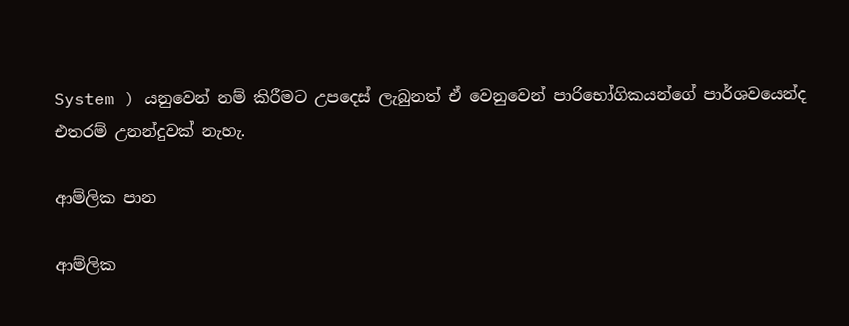System ) යනුවෙන් නම් කිරීමට උපදෙස් ලැබුනත් ඒ වෙනුවෙන් පාරිභෝගිකයන්ගේ පාර්ශවයෙන්ද එතරම් උනන්දුවක් නැහැ.

ආම්ලික පාන

ආම්ලික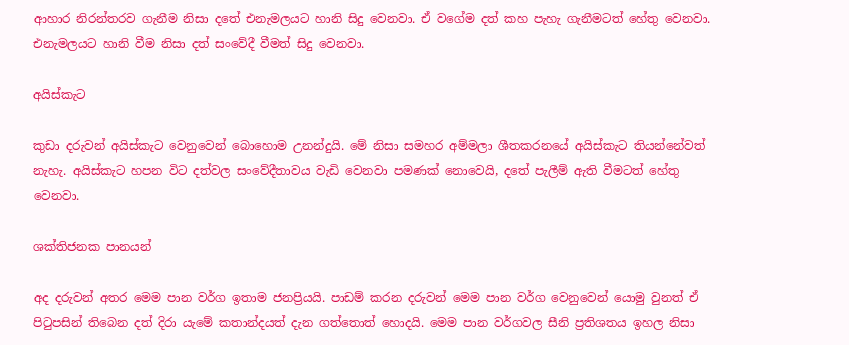ආහාර නිරන්තරව ගැනීම නිසා දතේ එනැමලයට හානි සිදු වෙනවා. ඒ වගේම දත් කහ පැහැ ගැනීමටත් හේතු වෙනවා. එනැමලයට හානි වීම නිසා දත් සංවේදී වීමත් සිදු වෙනවා.

අයිස්කැට

කුඩා දරුවන් අයිස්කැට වෙනුවෙන් බොහොම උනන්දුයි. මේ නිසා සමහර අම්මලා ශීතකරනයේ අයිස්කැට තියන්නේවත් නැහැ. අයිස්කැට හපන විට දත්වල සංවේදීතාවය වැඩි වෙනවා පමණක් නොවෙයි, දතේ පැලීම් ඇති වීමටත් හේතු වෙනවා.

ශක්තිජනක පානයන්

අද දරුවන් අතර මෙම පාන වර්ග ඉතාම ජනප්‍රියයි. පාඩම් කරන දරුවන් මෙම පාන වර්ග වෙනුවෙන් යොමු වුනත් ඒ පිටුපසින් තිබෙන දත් දිරා යැමේ කතාන්දයත් දැන ගත්තොත් හොදයි. මෙම පාන වර්ගවල සීනි ප්‍රතිශතය ඉහල නිසා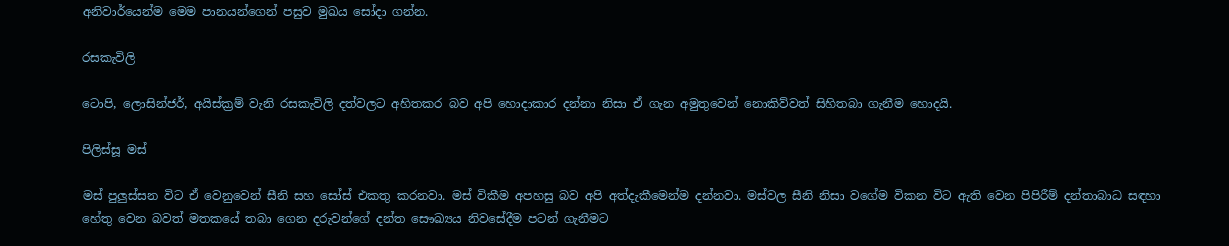අනිවාර්යෙන්ම මෙම පානයන්ගෙන් පසුව මුඛය සෝදා ගන්න.

රසකැවිලි

ටොපි, ලොසින්ජර්, අයිස්ක්‍රම් වැනි රසකැවිලි දත්වලට අහිතකර බව අපි හොදාකාර දන්නා නිසා ඒ ගැන අමුතුවෙන් නොකිව්වත් සිහිතබා ගැනීම හොදයි.

පිලිස්සූ මස්

මස් පුලුස්සන විට ඒ වෙනුවෙන් සීනි සහ සෝස් එකතු කරනවා. මස් විකීම අපහසු බව අපි අත්දැකීමෙන්ම දන්නවා. මස්වල සීනි නිසා වගේම විකන විට ඇති වෙන පිපිරීම් දන්තාබාධ සඳහා හේතු වෙන බවත් මතකයේ තබා ගෙන දරුවන්ගේ දන්ත සෞඛ්‍යය නිවසේදීම පටන් ගැනීමට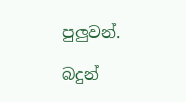පුලුවන්.

බදුන්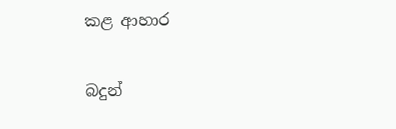කළ ආහාර

බදුන්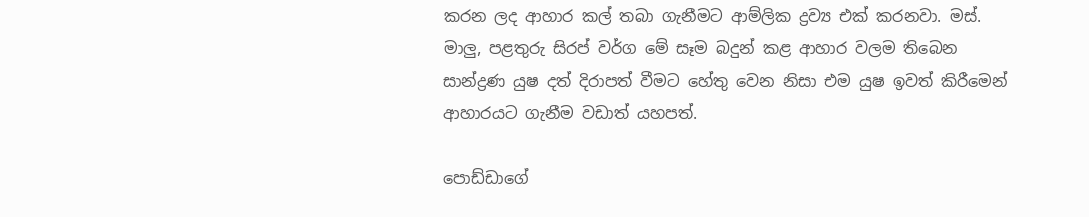කරන ලද ආහාර කල් තබා ගැනීමට ආම්ලික ද්‍රව්‍ය එක් කරනවා. මස්. මාලු, පළතුරු සිරප් වර්ග මේ සෑම බදුන් කළ ආහාර වලම තිබෙන සාන්ද්‍රණ යුෂ දත් දිරාපත් වීමට හේතු වෙන නිසා එම යුෂ ඉවත් කිරීමෙන් ආහාරයට ගැනීම වඩාත් යහපත්.

පොඩ්ඩාගේ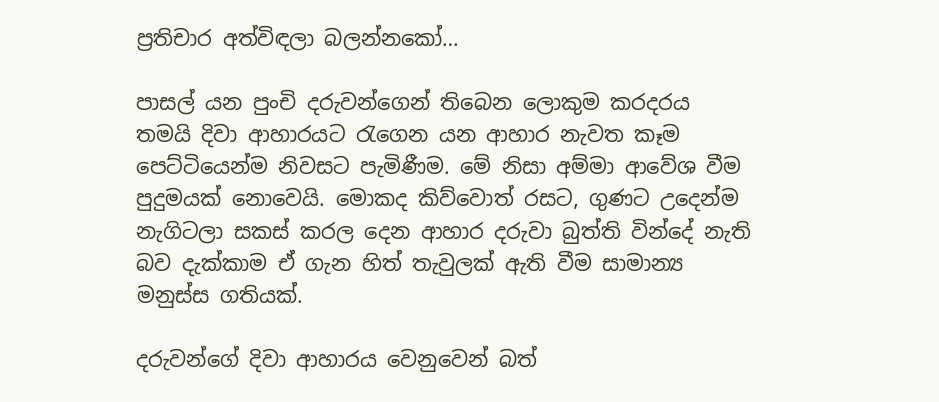ප්‍රතිචාර අත්විඳලා බලන්නකෝ…

පාසල් යන පුංචි දරුවන්ගෙන් තිබෙන ලොකුම කරදරය තමයි දිවා ආහාරයට රැගෙන යන ආහාර නැවත කෑම පෙට්ටියෙන්ම නිවසට පැමිණීම. මේ නිසා අම්මා ආවේශ වීම පුදුමයක් නොවෙයි. මොකද කිව්වොත් රසට, ගුණට උදෙන්ම නැගිටලා සකස් කරල දෙන ආහාර දරුවා බුත්ති වින්දේ නැති බව දැක්කාම ඒ ගැන හිත් තැවුලක් ඇති වීම සාමාන්‍ය මනුස්ස ගතියක්.

දරුවන්ගේ දිවා ආහාරය වෙනුවෙන් බත්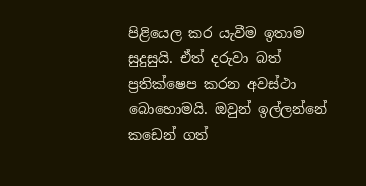පිළියෙල කර යැවීම ඉතාම සුදුසුයි. ඒත් දරුවා බත් ප්‍රතික්ෂෙප කරන අවස්ථා බොහොමයි. ඔවුන් ඉල්ලන්නේ කඩෙන් ගත්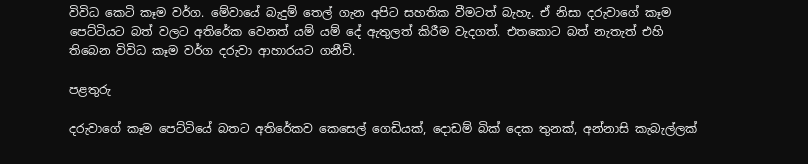විවිධ කෙටි කෑම වර්ග. මේවායේ බැදුම් තෙල් ගැන අපිට සහතික වීමටත් බැහැ. ඒ නිසා දරුවාගේ කෑම පෙට්ටියට බත් වලට අතිරේක වෙනත් යම් යම් දේ ඇතුලත් කිරීම වැදගත්. එතකොට බත් නැතැත් එහි තිබෙන විවිධ කෑම වර්ග දරුවා ආහාරයට ගනීවි.

පළතුරු

දරුවාගේ කෑම පෙට්ටියේ බතට අතිරේකව කෙසෙල් ගෙඩියක්, දොඩම් බික් දෙක තුනක්, අන්නාසි කැබැල්ලක්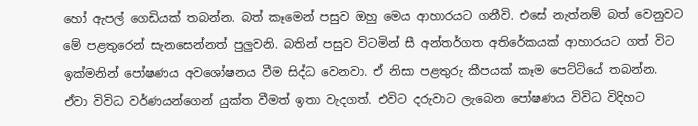හෝ ඇපල් ගෙඩියක් තබන්න. බත් කෑමෙන් පසුව ඔහු මෙය ආහාරයට ගනීවි. එසේ නැත්නම් බත් වෙනුවට මේ පළතුරෙන් සැනසෙන්නත් පුලුවනි. බතින් පසුව විටමින් සී අන්තර්ගත අතිරේකයක් ආහාරයට ගත් විට ඉක්මනින් පෝෂණය අවශෝෂනය වීම සිද්ධ වෙනවා. ඒ නිසා පළතුරු කීපයක් කෑම පෙට්ටියේ තබන්න. ඒවා විවිධ වර්ණයන්ගෙන් යුක්ත වීමත් ඉතා වැදගත්. එවිට දරුවාට ලැබෙන පෝෂණය විවිධ විදිහට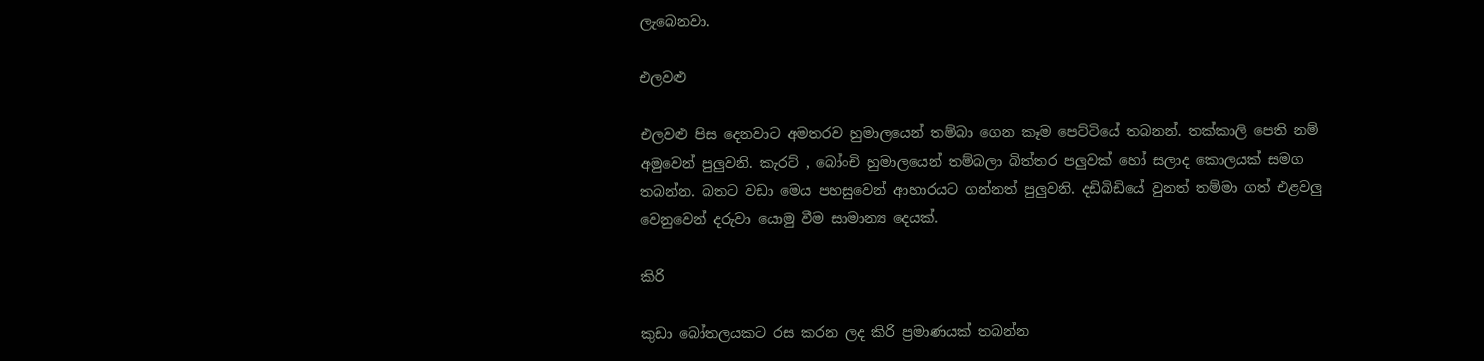ලැබෙනවා.

එලවළු

එලවළු පිස දෙනවාට අමතරව හුමාලයෙන් තම්බා ගෙන කෑම පෙට්ටියේ තබනන්. තක්කාලි පෙති නම් අමුවෙන් පුලුවනි. කැරට් , බෝංචි හුමාලයෙන් තම්බලා බිත්තර පලුවක් හෝ සලාද කොලයක් සමග තබන්න. බතට වඩා මෙය පහසුවෙන් ආහාරයට ගන්නත් පුලුවනි. දඩිබිඩියේ වුනත් තම්මා ගත් එළවලු වෙනුවෙන් දරුවා යොමු වීම සාමාන්‍ය දෙයක්.

කිරි

කුඩා බෝතලයකට රස කරන ලද කිරි ප්‍රමාණයක් තබන්න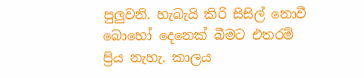පුලුවනි. හැබැයි කිරි සිසිල් නොවී බොහෝ දෙනෙක් බීමට එතරම් ප්‍රිය නැහැ. කාලය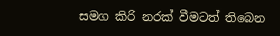සමග කිරි නරක් වීමටත් තිබෙන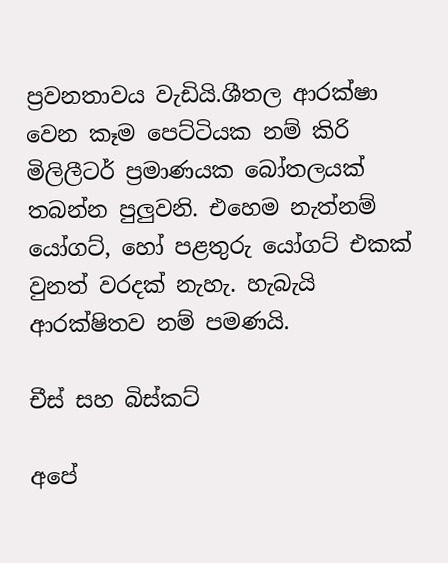ප්‍රවනතාවය වැඩියි.ශීතල ආරක්ෂා වෙන කෑම පෙට්ටියක නම් කිරි මිලිලීටර් ප්‍රමාණයක බෝතලයක් තබන්න පුලුවනි. එහෙම නැත්නම් යෝගට්, හෝ පළතුරු යෝගට් එකක් වුනත් වරදක් නැහැ. හැබැයි ආරක්ෂිතව නම් පමණයි.

චීස් සහ බිස්කට්

අපේ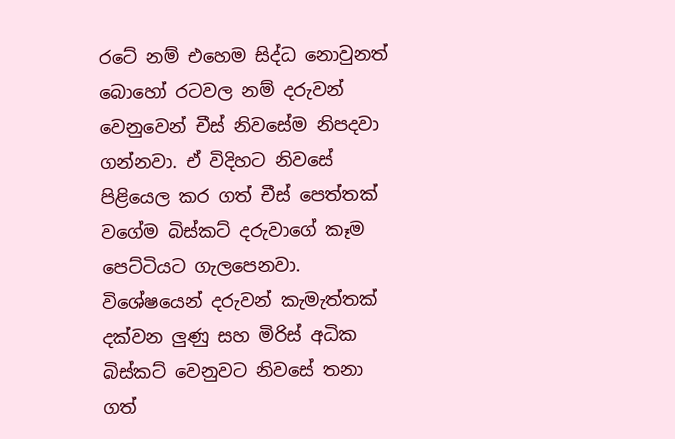රටේ නම් එහෙම සිද්ධ නොවුනත් බොහෝ රටවල නම් දරුවන් වෙනුවෙන් චීස් නිවසේම නිපදවා ගන්නවා. ඒ විදිහට නිවසේ පිළියෙල කර ගත් චීස් පෙත්තක් වගේම බිස්කට් දරුවාගේ කෑම පෙට්ටියට ගැලපෙනවා. විශේෂයෙන් දරුවන් කැමැත්තක් දක්වන ලුණු සහ මිරිස් අධික බිස්කට් වෙනුවට නිවසේ තනා ගත්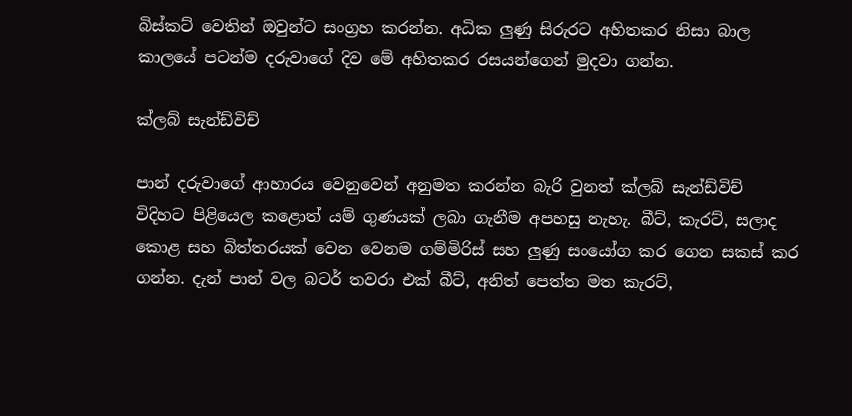බිස්කට් වෙතින් ඔවුන්ට සංග්‍රහ කරන්න. අධික ලුණු සිරුරට අහිතකර නිසා බාල කාලයේ පටන්ම දරුවාගේ දිව මේ අහිතකර රසයන්ගෙන් මුදවා ගන්න.

ක්ලබ් සැන්ඩ්විච්

පාන් දරුවාගේ ආහාරය වෙනුවෙන් අනුමත කරන්න බැරි වුනත් ක්ලබ් සැන්ඩ්විච් විදිහට පිළියෙල කළොත් යම් ගුණයක් ලබා ගැනීම අපහසු නැහැ. බීට්, කැරට්, සලාද කොළ සහ බිත්තරයක් වෙන වෙනම ගම්මිරිස් සහ ලුණු සංයෝග කර ගෙන සකස් කර ගන්න. දැන් පාන් වල බටර් තවරා එක් බීට්, අනිත් පෙත්ත මත කැරට්,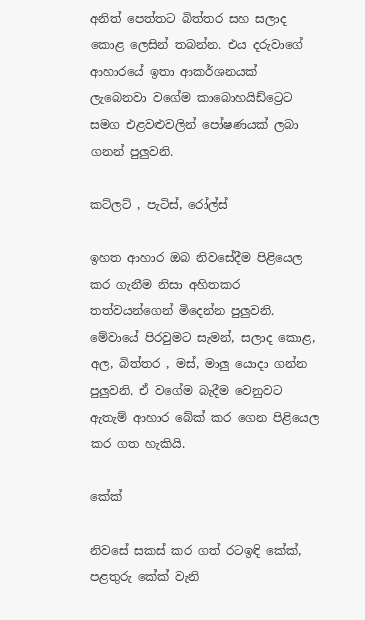අනිත් පෙත්තට බිත්තර සහ සලාද කොළ ලෙසින් තබන්න. එය දරුවාගේ ආහාරයේ ඉතා ආකර්ශනයක් ලැබෙනවා වගේම කාබොහයිඩ්ට්‍රෙට සමග එළවළුවලින් පෝෂණයක් ලබා ගනන් පුලුවනි.

කට්ලට් , පැටිස්, රෝල්ස්

ඉහත ආහාර ඔබ නිවසේදීම පිළියෙල කර ගැනීම නිසා අහිතකර තත්වයන්ගෙන් මිදෙන්න පුලුවනි. මේවායේ පිරවුමට සැමන්, සලාද කොළ, අල, බිත්තර , මස්, මාලු යොදා ගන්න පුලුවනි. ඒ වගේම බැදීම වෙනුවට ඇතැම් ආහාර බේක් කර ගෙන පිළියෙල කර ගත හැකියි.

කේක්

නිවසේ සකස් කර ගත් රටඉඳි කේක්, පළතුරු කේක් වැනි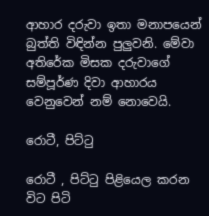ආහාර දරුවා ඉතා මනාපයෙන් බුත්ති විඳින්න පුලුවනි. මේවා අතිරේක මිසක දරුවාගේ සම්පූර්ණ දිවා ආහාරය වෙනුවෙන් නම් නොවෙයි.

රොටී, පිට්ටු

රොටී , පිට්ටු පිළියෙල කරන විට පිටි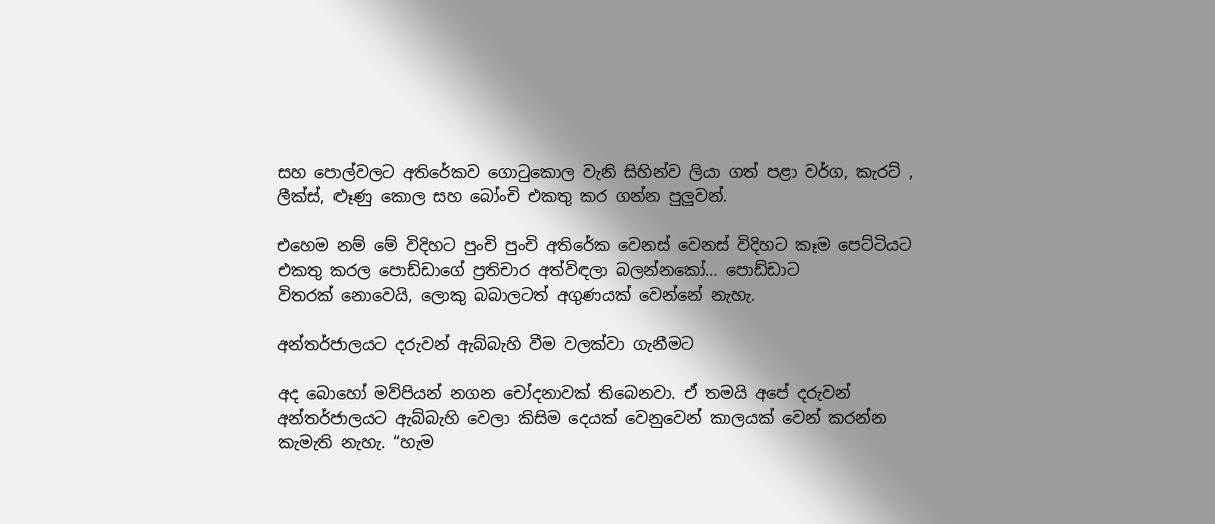සහ පොල්වලට අතිරේකව ගොටුකොල වැනි සිහින්ව ලියා ගත් පළා වර්ග, කැරට් , ලීක්ස්, ළූණු කොල සහ බෝංචි එකතු කර ගන්න පුලුවන්.

එහෙම නම් මේ විදිහට පුංචි පුංචි අතිරේක වෙනස් වෙනස් විදිහට කෑම පෙට්ටියට එකතු කරල පොඩ්ඩාගේ ප්‍රතිචාර අත්විඳලා බලන්නකෝ… පොඩ්ඩාට විතරක් ‍නොවෙයි, ලොකු බබාලටත් අගුණයක් වෙන්නේ නැහැ.

අන්තර්ජාලයට දරුවන් ඇබ්බැහි වීම වලක්වා ගැනීමට

අද බොහෝ මව්පියන් නගන චෝදනාවක් තිබෙනවා. ඒ තමයි අපේ දරුවන් අන්තර්ජාලයට ඇබ්බැහි වෙලා කිසිම දෙයක් වෙනුවෙන් කාලයක් වෙන් කරන්න කැමැති නැහැ. “හැම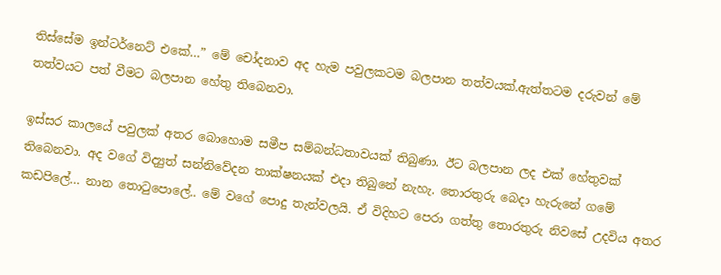තිස්සේම ‍ඉන්ටර්නෙට් එකේ…” මේ චෝදනාව අද හැම පවුලකටම බලපාන තත්වයක්.ඇත්තටම දරුවන් මේ තත්වයට පත් වීමට බලපාන හේතු තිබෙනවා.

ඉස්සර කාලයේ පවුලක් අතර බොහොම සමීප සම්බන්ධතාවයක් තිබුණා. ඊට බලපාන ලද එක් හේතුවක් තිබෙනවා. අද වගේ විද්‍යුත් සන්නිවේදන තාක්ෂනයක් එදා තිබුනේ නැහැ. තොරතුරු බෙදා හැරුනේ ගමේ කඩපිලේ… නාන තොටුපොලේ.. මේ වගේ පොදු තැන්වලයි. ඒ විදිහට පෙරා ගත්තු තොරතුරු නිවසේ උදවිය අතර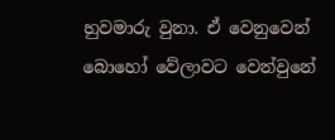හුවමාරු වුනා. ඒ වෙනුවෙන් බොහෝ වේලාවට වෙන්වුනේ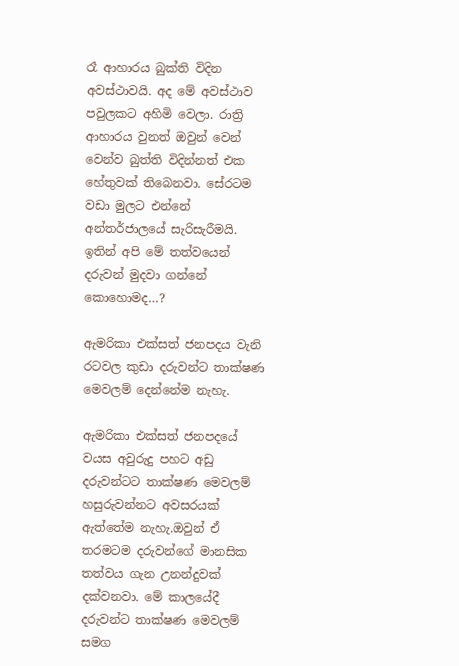රෑ ආහාරය බුක්ති විදින අවස්ථාවයි. අද මේ අවස්ථාව පවුලකට අහිමි වෙලා. රාත්‍රි ආහාරය වුනත් ඔවුන් වෙන් වෙන්ව බුත්ති විදින්නත් එක හේතුවක් තිබෙනවා. සේරටම වඩා මුලට එන්නේ අන්තර්ජාලයේ සැරිසැරීමයි. ඉතින් අපි මේ තත්වයෙන් දරුවන් මුදවා ගන්නේ කොහොමද…?

ඇමරිකා එක්සත් ජනපදය වැනි රටවල කුඩා දරුවන්ට තාක්ෂණ මෙවලම් දෙන්නේම නැහැ.

ඇමරිකා එක්සත් ජනපදයේ වයස අවුරුදු පහට අඩු දරුවන්ටට තාක්ෂණ මෙවලම් හසුරුවන්නට අවසරයක් ඇත්තේම නැහැ.ඔවුන් ඒ තරමටම දරුවන්ගේ මානසික තත්වය ගැන උනන්දුවක් දක්වනවා. මේ කාලයේදී දරුවන්ට තාක්ෂණ මෙවලම් සමග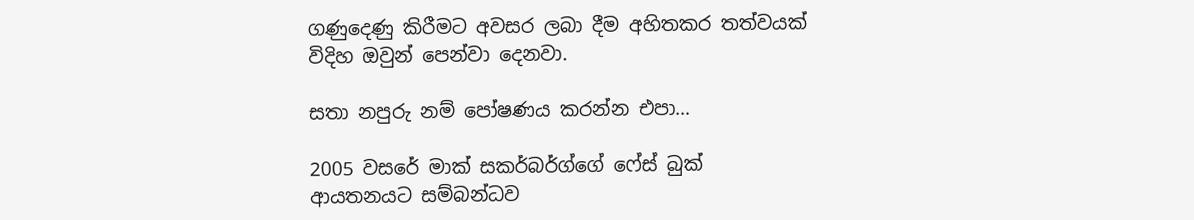ගණුදෙණු කිරීමට අවසර ලබා දීම අහිතකර තත්වයක් විදිහ ඔවුන් පෙන්වා දෙනවා.

සතා නපුරු නම් පෝෂණය කරන්න එපා…

2005 වසරේ මාක් සකර්බර්ග්ගේ ෆේස් බුක් ආයතනයට සම්බන්ධව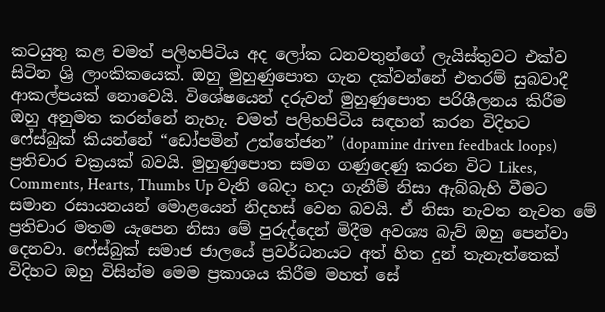කටයුතු කළ චමත් පලිහපිටිය අද ලෝක ධනවතුන්ගේ ලැයිස්තුවට එක්ව සිටින ශ්‍රි ලාංකිකයෙක්. ඔහු මුහුණුපොත ගැන දක්වන්නේ එතරම් සුබවාදී ආකල්පයක් නොවෙයි. විශේෂයෙන් දරුවන් මුහුණුපොත පරිශීලනය කිරීම ඔහු අනුමත කරන්නේ නැහැ. චමත් පලිහපිටිය සඳහන් කරන විදිහට ෆේස්බුක් කියන්නේ “ඩෝපමින් උත්තේජන” (dopamine driven feedback loops) ප්‍රතිචාර චක්‍රයක් බවයි. මුහුණුපොත සමග ගණුදෙණු කරන විට Likes, Comments, Hearts, Thumbs Up වැනි බෙදා හදා ගැනීම් නිසා ඇබ්බැහි වීමට සමාන රසායනයන් මොළයෙන් නිදහස් වෙන බවයි. ඒ නිසා නැවත නැවත මේ ප්‍රතිචාර මතම යැපෙන නිසා මේ පුරුද්දෙන් මිදීම අවශ්‍ය බැව් ඔහු පෙන්වා දෙනවා. ෆේස්බුක් සමාජ ජාලයේ ප්‍රවර්ධනයට අත් හිත දුන් තැනැත්තෙක් විදිහට ඔහු විසින්ම මෙම ප්‍රකාශය කිරීම මහත් සේ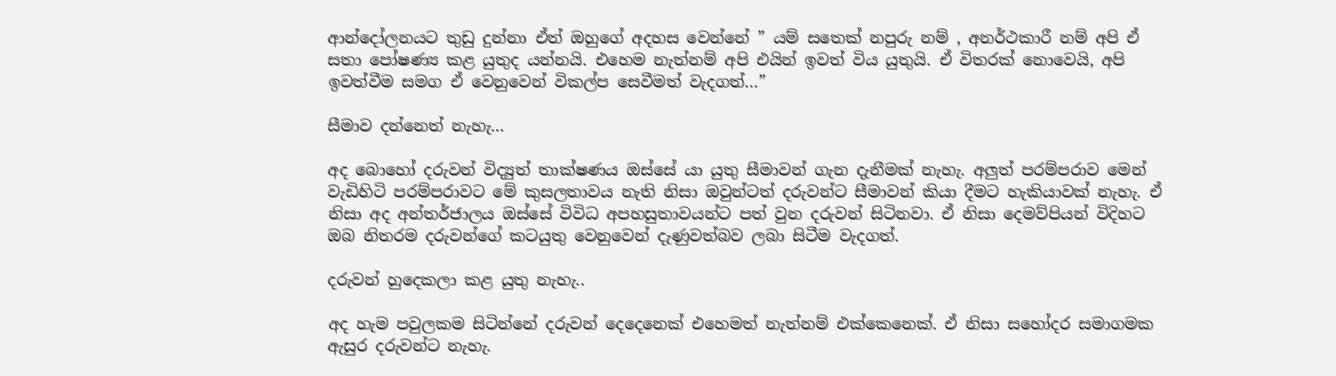ආන්දෝලනයට තුඩු දුන්නා ඒත් ඔහුගේ අදහස වෙන්නේ ” යම් සතෙක් නපුරු නම් , අනර්ථකාරී නම් අපි ඒ සතා පෝෂණ්‍ය කළ යුතුද යන්නයි. එහෙම නැත්නම් අපි එයින් ඉවත් විය යුතුයි. ඒ විතරක් නොවෙයි, අපි ඉවත්වීම සමග ඒ වෙනුවෙන් විකල්ප සෙවීමත් වැදගත්…”

සීමාව දන්නෙත් නැහැ…

අද බොහෝ දරුවන් විද්‍යුත් තාක්ෂණය ඔස්සේ යා යුතු සීමාවන් ගැන දැනීමක් නැහැ. අලුත් පරම්පරාව මෙන් වැඩිහිටි පරම්පරාවට මේ කුසලතාවය නැති නිසා ඔවුන්ටත් දරුවන්ට සීමාවන් කියා දීමට හැකියාවක් නැහැ. ඒ නිසා අද අන්තර්ජාලය ඔස්සේ විවිධ අපහසුතාවයන්ට පත් වුන දරුවන් සිටිනවා. ඒ නිසා දෙමව්පියන් විදිහට ඔබ නිතරම දරුවන්ගේ කටයුතු වෙනුවෙන් දැණුවත්බව ලබා සිටීම වැදගත්.

දරුවන් හුදෙකලා කළ යුතු නැහැ..

අද හැම පවුලකම සිටින්නේ දරුවන් දෙදෙනෙක් එහෙමත් නැත්නම් එක්කෙනෙක්. ඒ නිසා සහෝදර සමාගමක ඇසුර දරුවන්ට නැහැ.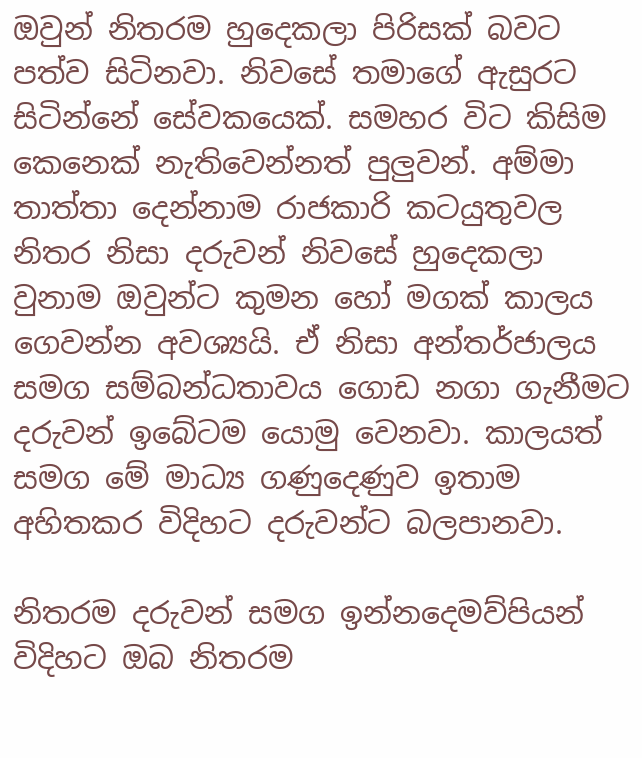ඔවුන් නිතරම හුදෙකලා පිරිසක් බවට පත්ව සිටිනවා. නිවසේ තමාගේ ඇසුරට සිටින්නේ සේවකයෙක්. සමහර විට කිසිම කෙනෙක් නැතිවෙන්නත් පුලුවන්. අම්මා තාත්තා දෙන්නාම රාජකාරි කටයුතුවල නිතර නිසා දරුවන් නිවසේ හුදෙකලා වුනාම ඔවුන්ට කුමන හෝ මගක් කාලය ගෙවන්න අවශ්‍යයි. ඒ නිසා අන්තර්ජාලය සමග සම්බන්ධතාවය ගොඩ නගා ගැනීමට දරුවන් ඉබේටම යොමු වෙනවා. කාලයත් සමග මේ මාධ්‍ය ගණුදෙණුව ඉතාම අහිතකර විදිහට දරුවන්ට බලපානවා.

නිතරම දරුවන් සමග ඉන්නදෙමව්පියන් විදිහට ඔබ නිතරම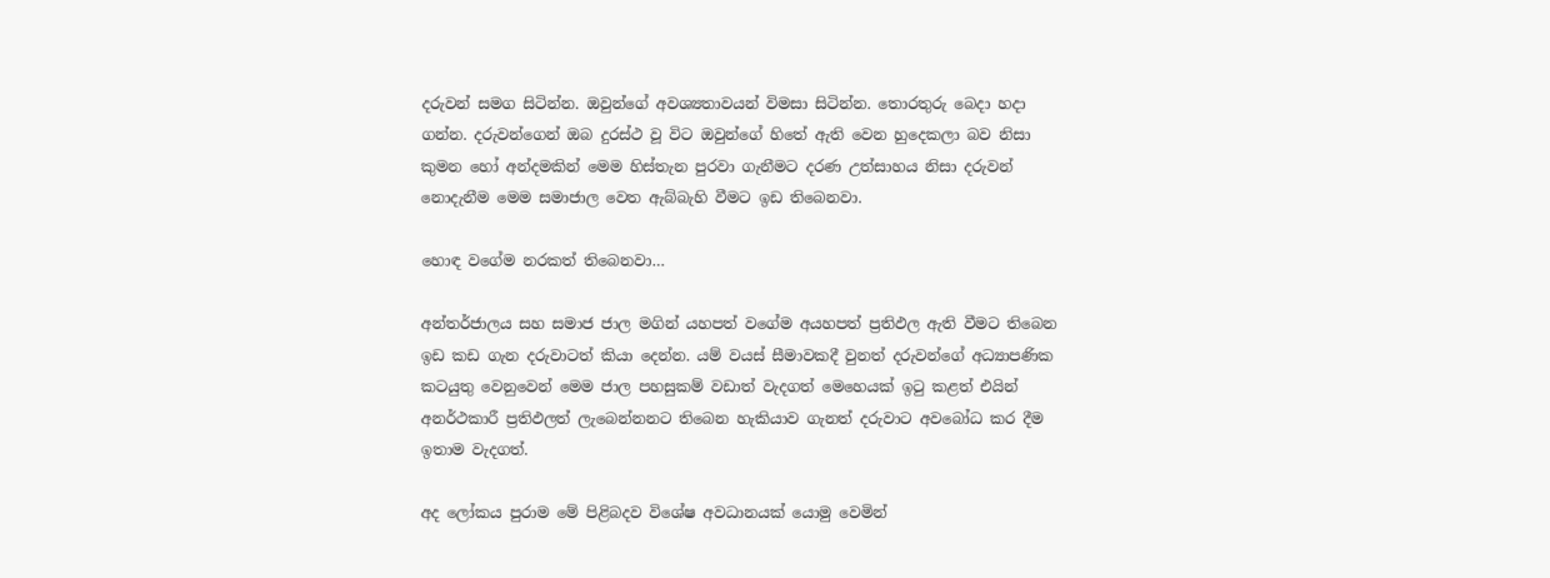දරුවන් සමග සිටින්න. ඔවුන්ගේ අවශ්‍යතාවයන් විමසා සිටින්න. තොරතුරු බෙදා හදා ගන්න. දරුවන්ගෙන් ඔබ දුරස්ථ වූ විට ඔවුන්ගේ හිතේ ඇති වෙන හුදෙකලා බව නිසා කුමන හෝ අන්දමකින් මෙම හිස්තැන පුරවා ගැනීමට දරණ උත්සාහය නිසා දරුවන් නොදැනීම මෙම සමාජාල වෙත ඇබ්බැහි වීමට ඉඩ තිබෙනවා.

හොඳ වගේම නරකත් තිබෙනවා…

අන්තර්ජාලය සහ සමාජ ජාල මගින් යහපත් වගේම අයහපත් ප්‍රතිඵල ඇති වීමට තිබෙන ඉඩ කඩ ගැන දරුවාටත් කියා දෙන්න. යම් වයස් සීමාවකදී වුනත් දරුවන්ගේ අධ්‍යාපණික කටයුතු වෙනුවෙන් මෙම ජාල පහසුකම් වඩාත් වැදගත් මෙහෙයක් ඉටු කළත් එයින් අනර්ථකාරී ප්‍රතිඵලත් ලැබෙන්නනට තිබෙන හැකියාව ගැනත් දරුවාට අවබෝධ කර දීම ඉතාම වැදගත්.

අද ලෝකය පුරාම මේ පිළිබදව විශේෂ අවධානයක් යොමු වෙමින්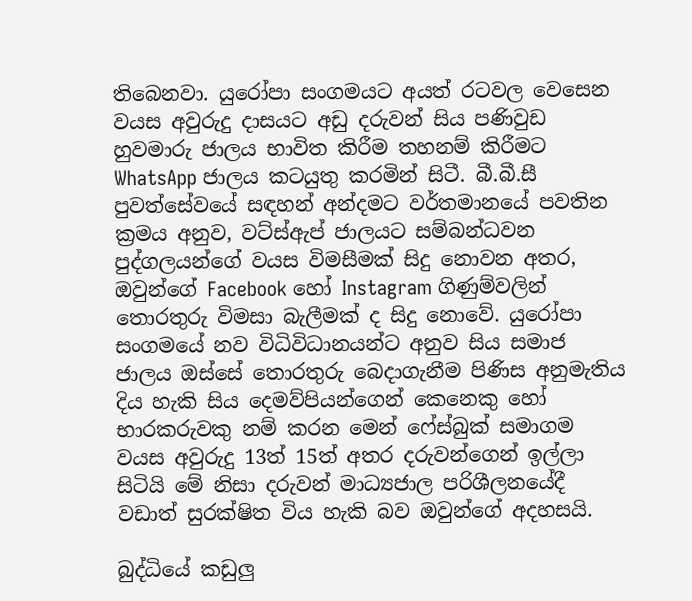තිබෙනවා. යුරෝපා සංගමයට අයත් රටවල වෙසෙන වයස අවුරුදු දාසයට අඩු දරුවන් සිය පණිවුඩ හුවමාරු ජාලය භාවිත කිරීම තහනම් කිරීමට WhatsApp ජාලය කටයුතු කරමින් සිටී. බී.බී.සී පුවත්සේවයේ සඳහන් අන්දමට වර්තමානයේ පවතින ක්‍රමය අනුව, වට්ස්ඇප් ජාලයට සම්බන්ධවන පුද්ගලයන්ගේ වයස විමසීමක් සිදු නොවන අතර, ඔවුන්ගේ Facebook හෝ Instagram ගිණුම්වලින් තොරතුරු විමසා බැලීමක් ද සිදු නොවේ. යුරෝපා සංගමයේ නව විධිවිධානයන්ට අනුව සිය සමාජ ජාලය ඔස්සේ තොරතුරු බෙදාගැනීම පිණිස අනුමැතිය දිය හැකි සිය දෙමව්පියන්ගෙන් කෙනෙකු හෝ භාරකරුවකු නම් කරන මෙන් ෆේස්බුක් සමාගම වයස අවුරුදු 13ත් 15ත් අතර දරුවන්ගෙන් ඉල්ලා සිටියි මේ නිසා දරුවන් මාධ්‍යජාල පරිශීලනයේදී වඩාත් සුරක්ෂිත විය හැකි බව ඔවුන්ගේ අදහසයි.

බුද්ධියේ කඩුලු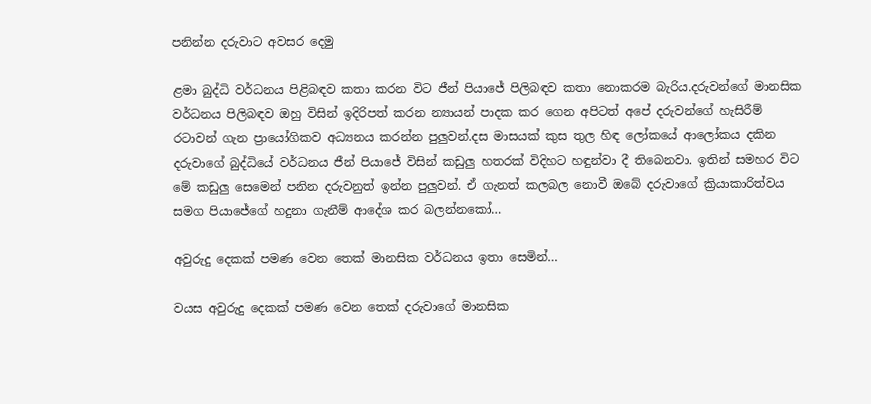පනින්න දරුවාට අවසර දෙමු

ළමා බුද්ධි වර්ධනය පිළිබඳව කතා කරන විට ජීන් පියාජේ පිලිබඳව කතා නොකරම බැරිය.දරුවන්ගේ මානසික වර්ධනය පිලිබඳව ඔහු විසින් ඉදිරිපත් කරන න්‍යායන් පාදක කර ගෙන අපිටත් අපේ දරුවන්ගේ හැසිරීම් රටාවන් ගැන ප්‍රායෝගිකව අධ්‍යනය කරන්න පුලුවන්.දස මාසයක් කුස තුල හිඳ ලෝකයේ ආලෝකය දකින දරුවාගේ බුද්ධියේ වර්ධනය ජීන් පියාජේ විසින් කඩුලු හතරක් විදිහට හඳුන්වා දී තිබෙනවා. ඉතින් සමහර විට මේ කඩුලු සෙමෙන් පනින දරුවනුත් ඉන්න පුලුවන්. ඒ ගැනත් කලබල නොවී ඔබේ දරුවාගේ ක්‍රියාකාරිත්වය සමග පියාජේගේ හදුනා ගැනීම් ආදේශ කර බලන්නකෝ…

අවුරුදු දෙකක් පමණ වෙන තෙක් මානසික වර්ධනය ඉතා සෙමින්…

වයස අවුරුදු දෙකක් පමණ වෙන තෙක් දරුවාගේ මානසික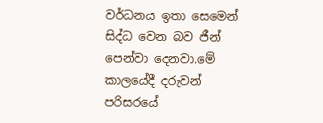වර්ධනය ඉතා සෙමෙන් සිද්ධ වෙන බව ජීන් පෙන්වා දෙනවා.මේ කාලයේදී දරුවන් පරිසරයේ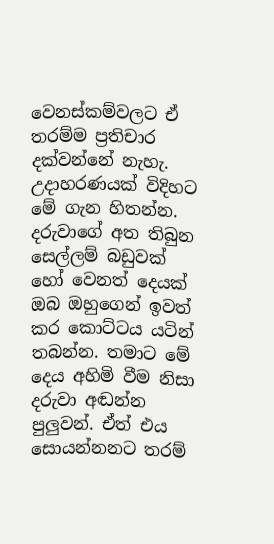වෙනස්කම්වලට ඒ තරම්ම ප්‍රතිචාර දක්වන්නේ නැහැ. උදාහරණයක් විදිහට මේ ගැන හිතන්න. දරුවාගේ අත තිබුන සෙල්ලම් බඩුවක් හෝ වෙනත් දෙයක් ඔබ ඔහුගෙන් ඉවත් කර කොට්ටය යටින් තබන්න. තමාට මේ දෙය අහිමි වීම නිසා දරුවා අඬන්න පුලුවන්. ඒත් එය සොයන්නනට තරම්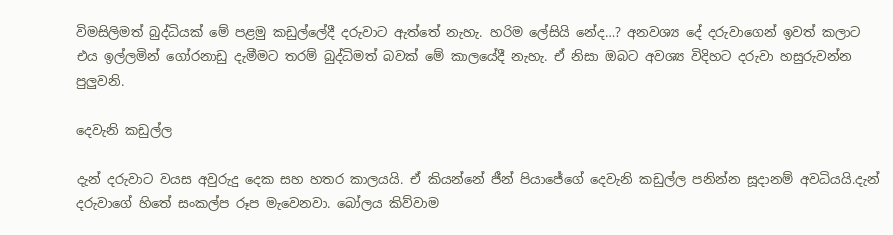විමසිලිමත් බුද්ධියක් මේ පළමු කඩුල්ලේදී දරුවාට ඇත්තේ නැහැ. හරිම ලේසියි නේද…? අනවශ්‍ය දේ දරුවාගෙන් ඉවත් කලාට එය ඉල්ලමින් ගෝරනාඩු දැමීමට තරම් බුද්ධිමත් බවක් මේ කාලයේදී නැහැ. ඒ නිසා ඔබට අවශ්‍ය විදිහට දරුවා හසුරුවන්න පුලුවනි.

දෙවැනි කඩුල්ල

දැන් දරුවාට වයස අවුරුදු දෙක සහ හතර කාලයයි. ඒ කියන්නේ ජීන් පියාජේගේ දෙවැනි කඩුල්ල පනින්න සූදානම් අවධියයි.දැන් දරුවාගේ හිතේ සංකල්ප රූප මැවෙනවා. බෝලය කිව්වාම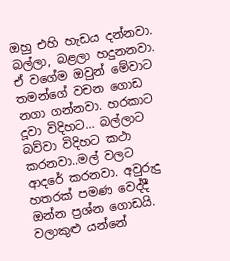ඔහු එහි හැඩය දන්නවා. බල්ලා, බළලා හදුනනවා. ඒ වගේම ඔවුන් මේවාට තමන්ගේ වචන ගොඩ නගා ගන්නවා. හරකාට දූවා විදිහට… බල්ලාට බව්වා විදිහට කථා කරනවා..මල් වලට ආදරේ කරනවා. අවුරුදු හතරක් පමණ වෙද්දී ඔන්න ප්‍රශ්න ගොඩයි. වලාකුළු යන්නේ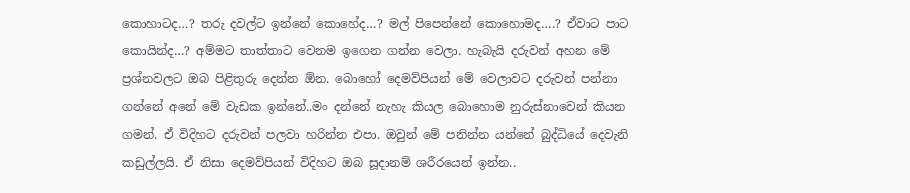කොහාටද…? තරු දවල්ට ඉන්නේ කොහේද…? මල් පිපෙන්නේ කොහොමද….? ඒවාට පාට කොයින්ද…? අම්මට තාත්තාට වෙනම ඉගෙන ගන්න වෙලා. හැබැයි දරුවන් අහන මේ ප්‍රශ්නවලට ඔබ පිළිතුරු දෙන්න ඕන. බොහෝ දෙමව්පියන් මේ වෙලාවට දරුවන් පන්නා ගන්නේ අනේ මේ වැඩක ඉන්නේ..මං දන්නේ නැහැ කියල බොහොම නුරුස්නාවෙන් කියන ගමන්. ඒ විදිහට දරුවන් පලවා හරින්න එපා. ඔවුන් මේ පනින්න යන්නේ බුද්ධියේ දෙවැනි කඩුල්ලයි. ඒ නිසා දෙමව්පියන් විදිහට ඔබ සූදානම් ශරීරයෙන් ඉන්න..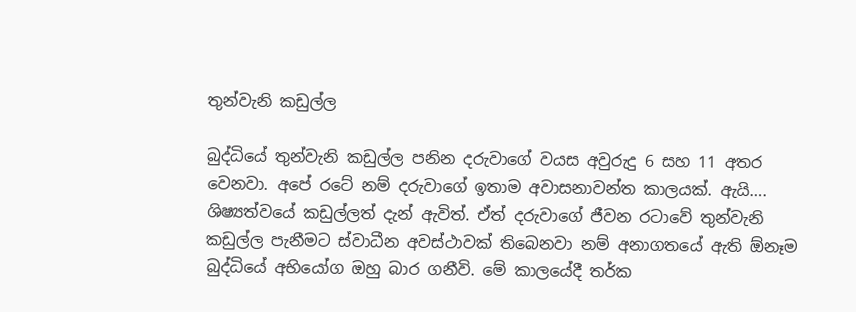තුන්වැනි කඩුල්ල

බුද්ධියේ තුන්වැනි කඩුල්ල පනින දරුවාගේ වයස අවුරුදු 6 සහ 11 අතර වෙනවා. අපේ රටේ නම් දරුවාගේ ඉතාම අවාසනාවන්ත කාලයක්. ඇයි…. ශිෂ්‍යත්වයේ කඩුල්ලත් දැන් ඇවිත්. ඒත් දරුවාගේ ජීවන රටාවේ තුන්වැනි කඩුල්ල පැනීමට ස්වාධීන අවස්ථාවක් තිබෙනවා නම් අනාගතයේ ඇති ඕනෑම බුද්ධියේ අභියෝග ඔහු බාර ගනීවි. මේ කාලයේදී තර්ක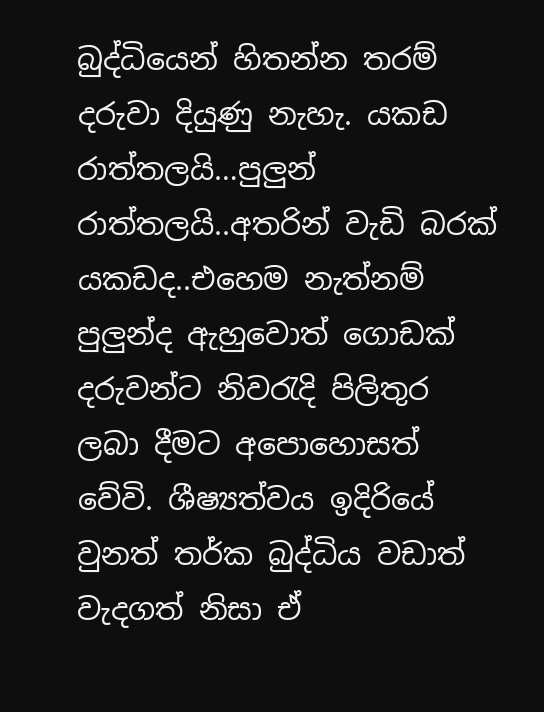බුද්ධියෙන් හිතන්න තරම් දරුවා දියුණු නැහැ. යකඩ රාත්තලයි…පුලුන් රාත්තලයි..අතරින් වැඩි බරක් යකඩද..එහෙම නැත්නම් පුලුන්ද ඇහුවොත් ගොඩක් දරුවන්ට නිවරැදි පිලිතුර ලබා දීමට අපොහොසත් වේවි. ශීෂ්‍යත්වය ඉදිරියේ වුනත් තර්ක බුද්ධිය වඩාත් වැදගත් නිසා ඒ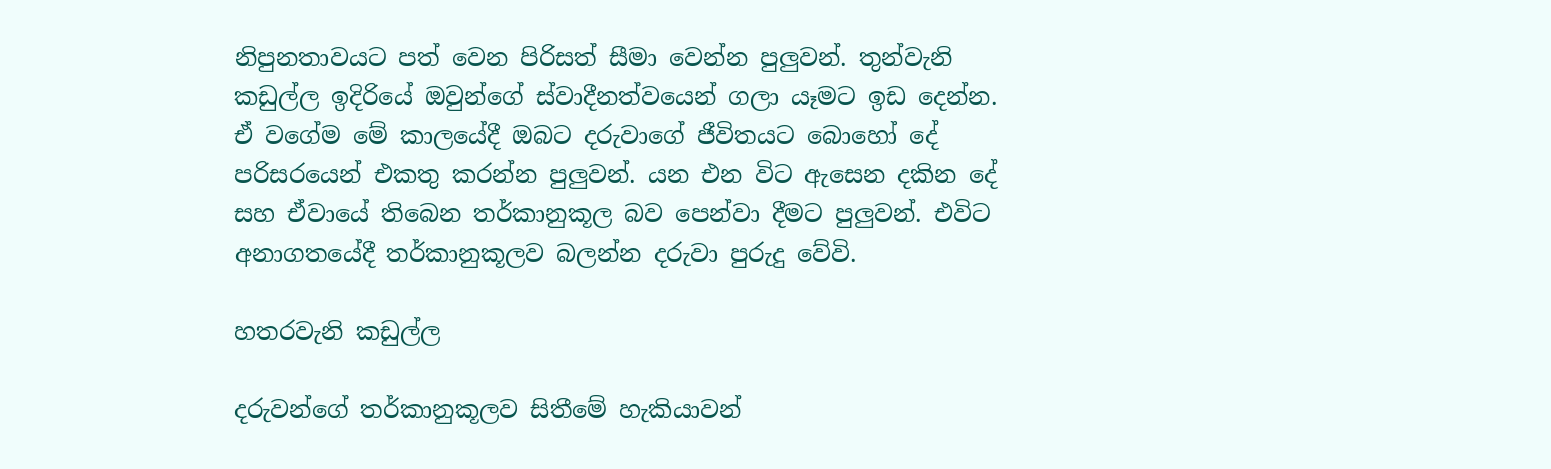නිපුනතාවයට පත් වෙන පිරිසත් සීමා වෙන්න පුලුවන්. තුන්වැනි කඩුල්ල ඉදිරියේ ඔවුන්ගේ ස්වාදීනත්වයෙන් ගලා යෑමට ඉඩ දෙන්න. ඒ වගේම මේ කාලයේදී ඔබට දරුවාගේ ජීවිතයට බොහෝ දේ පරිසරයෙන් එකතු කරන්න පුලුවන්. යන එන විට ඇසෙන දකින දේ සහ ඒවායේ තිබෙන තර්කානුකූල බව පෙන්වා දීමට පුලුවන්. එවිට අනාගතයේදී තර්කානුකූලව බලන්න දරුවා පුරුදු වේවි.

හතරවැනි කඩුල්ල

දරුවන්ගේ තර්කානුකූලව සිතීමේ හැකියාවන්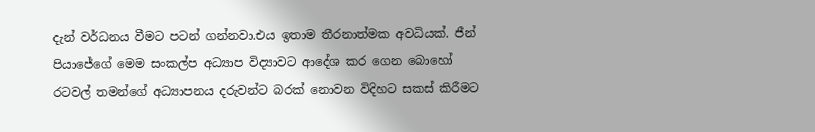දැන් වර්ධනය වීමට පටන් ගන්නවා.එය ඉතාම තීරනාත්මක අවධියක්. ජීන් පියාජේගේ මෙම සංකල්ප අධ්‍යාප විද්‍යාවට ආදේශ කර ගෙන බොහෝ රටවල් තමන්ගේ අධ්‍යාපනය දරුවන්ට බරක් නොවන විදිහට සකස් කිරීමට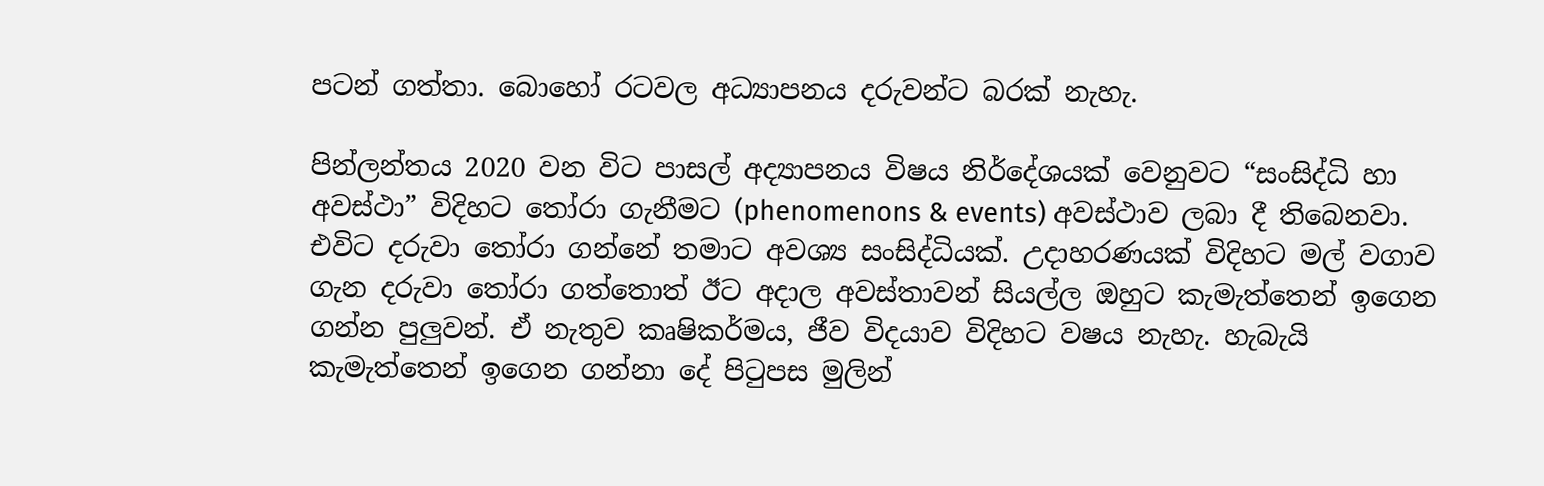පටන් ගත්තා. බොහෝ රටවල අධ්‍යාපනය දරුවන්ට බරක් නැහැ.

පින්ලන්තය 2020 වන විට පාසල් අද්‍යාපනය විෂය නිර්දේශයක් වෙනුවට “සංසිද්ධි හා අවස්ථා” විදිහට තෝරා ගැනීමට (phenomenons & events) අවස්ථාව ලබා දී තිබෙනවා. එවිට දරුවා තෝරා ගන්නේ තමාට අවශ්‍ය සංසිද්ධියක්. උදාහරණයක් විදිහට මල් වගාව ගැන දරුවා තෝරා ගත්තොත් ඊට අදාල අවස්තාවන් සියල්ල ඔහුට කැමැත්තෙන් ඉගෙන ගන්න පුලුවන්. ඒ නැතුව කෘෂිකර්මය, ජීව විදයාව විදිහට වෂය නැහැ. හැබැයි කැමැත්තෙන් ඉගෙන ගන්නා දේ පිටුපස මුලින්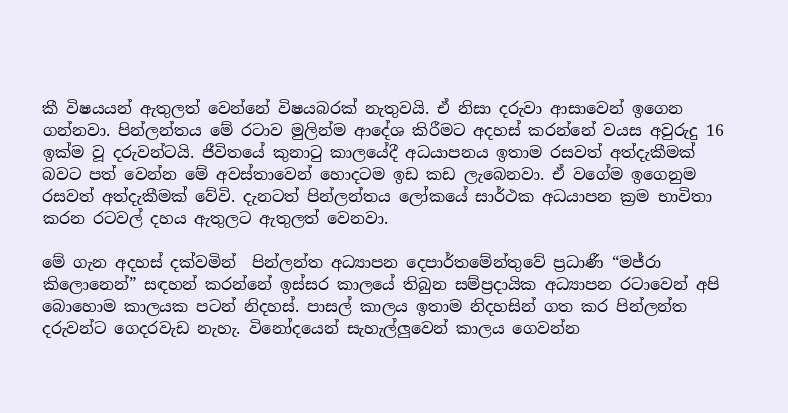කී විෂයයන් ඇතුලත් වෙන්නේ විෂයබරක් නැතුවයි. ඒ නිසා දරුවා ආසාවෙන් ඉගෙන ගන්නවා. පින්ලන්තය මේ රටාව මුලින්ම ආදේශ කිරීමට අදහස් කරන්නේ වයස අවුරුදු 16 ඉක්ම වූ දරුවන්ටයි. ජීවිතයේ කුනාටු කාලයේදී අධයාපනය ඉතාම රසවත් අත්දැකීමක් බවට පත් වෙන්න මේ අවස්තාවෙන් හොදටම ඉඩ කඩ ලැබෙනවා. ඒ වගේම ඉගෙනුම රසවත් අත්දැකීමක් වේවි. දැනටත් පින්ලන්තය ලෝකයේ සාර්ථක අධයාපන ක්‍රම භාවිතා කරන රටවල් දහය ඇතුලට ඇතුලත් වෙනවා.

මේ ගැන අදහස් දක්වමින්  පින්ලන්ත අධ්‍යාපන දෙපාර්තමේන්තුවේ ප්‍රධාණී “මජ්රා කිලොනෙන්” සඳහන් කරන්නේ ඉස්සර කාලයේ තිබුන සම්ප්‍රදායික අධ්‍යාපන රටාවෙන් අපි බොහොම කාලයක පටන් නිදහස්. පාසල් කාලය ඉතාම නිදහසින් ගත කර පින්ලන්ත දරුවන්ට ගෙදරවැඩ නැහැ. විනෝදයෙන් සැහැල්ලුවෙන් කාලය ගෙවන්න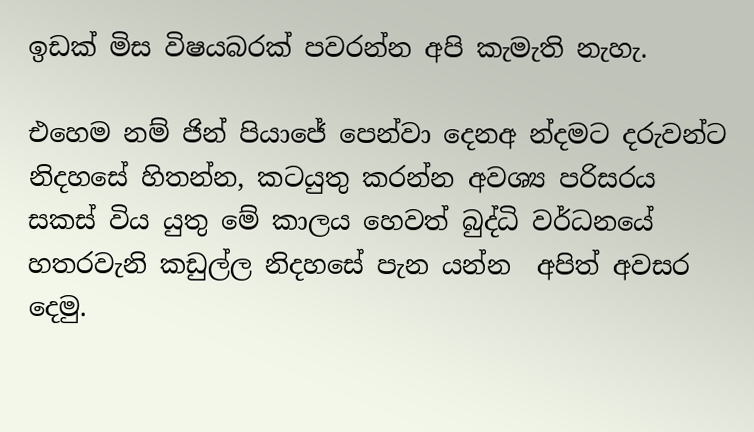ඉඩක් මිස විෂයබරක් පවරන්න අපි කැමැති නැහැ.

එහෙම නම් ජින් පියාජේ පෙන්වා දෙනඅ න්දමට දරුවන්ට නිදහසේ හිතන්න, කටයුතු කරන්න අවශ්‍ය පරිසරය සකස් විය යුතු මේ කාලය හෙවත් බුද්ධි වර්ධනයේ හතරවැනි කඩුල්ල නිදහසේ පැන යන්න  අපිත් අවසර දෙමු.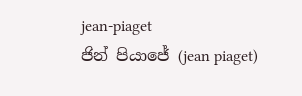jean-piaget
ජින් පියාජේ (jean piaget)